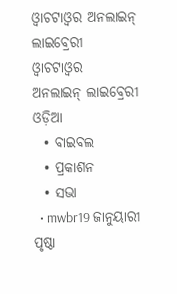ଓ୍ଵାଚଟାଓ୍ଵର ଅନଲାଇନ୍ ଲାଇବ୍ରେରୀ
ଓ୍ଵାଚଟାଓ୍ଵର
ଅନଲାଇନ୍ ଲାଇବ୍ରେରୀ
ଓଡ଼ିଆ
  • ବାଇବଲ
  • ପ୍ରକାଶନ
  • ସଭା
  • mwbr19 ଜାନୁୟାରୀ ପୃଷ୍ଠା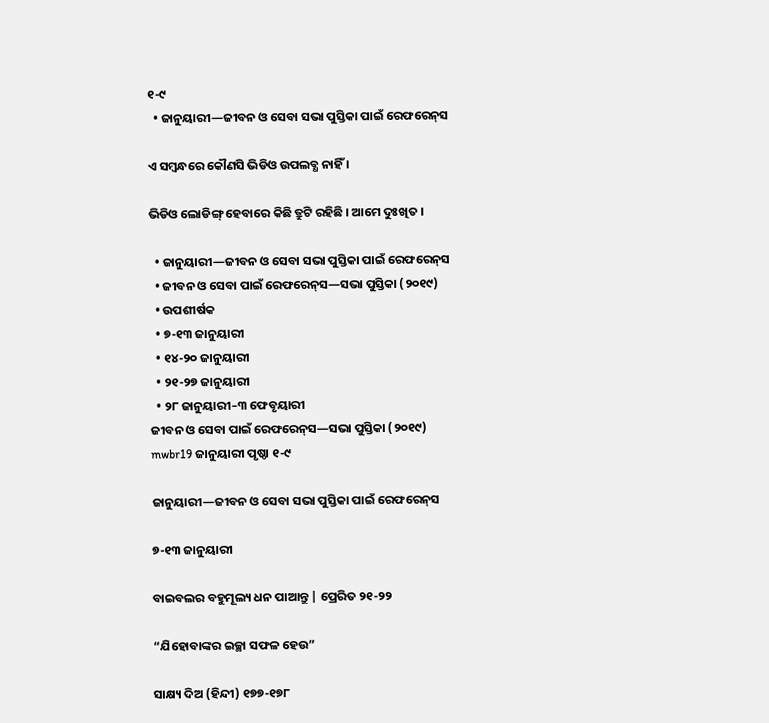୧-୯
  • ଜାନୁୟାରୀ—ଜୀବନ ଓ ସେବା ସଭା ପୁସ୍ତିକା ପାଇଁ ରେଫରେନ୍‌ସ

ଏ ସମ୍ୱନ୍ଧରେ କୌଣସି ଭିଡିଓ ଉପଲବ୍ଧ ନାହିଁ ।

ଭିଡିଓ ଲୋଡିଙ୍ଗ୍ ହେବାରେ କିଛି ତ୍ରୁଟି ରହିଛି । ଆମେ ଦୁଃଖିତ ।

  • ଜାନୁୟାରୀ—ଜୀବନ ଓ ସେବା ସଭା ପୁସ୍ତିକା ପାଇଁ ରେଫରେନ୍‌ସ
  • ଜୀବନ ଓ ସେବା ପାଇଁ ରେଫରେନ୍‌ସ—ସଭା ପୁସ୍ତିକା (୨୦୧୯)
  • ଉପଶୀର୍ଷକ
  • ୭-୧୩ ଜାନୁୟାରୀ
  • ୧୪-୨୦ ଜାନୁୟାରୀ
  • ୨୧-୨୭ ଜାନୁୟାରୀ
  • ୨୮ ଜାନୁୟାରୀ–୩ ଫେବୃୟାରୀ
ଜୀବନ ଓ ସେବା ପାଇଁ ରେଫରେନ୍‌ସ—ସଭା ପୁସ୍ତିକା (୨୦୧୯)
mwbr19 ଜାନୁୟାରୀ ପୃଷ୍ଠା ୧-୯

ଜାନୁୟାରୀ—ଜୀବନ ଓ ସେବା ସଭା ପୁସ୍ତିକା ପାଇଁ ରେଫରେନ୍‌ସ

୭-୧୩ ଜାନୁୟାରୀ

ବାଇବଲର ବହୁମୂଲ୍ୟ ଧନ ପାଆନ୍ତୁ | ପ୍ରେରିତ ୨୧-୨୨

“ଯିହୋବାଙ୍କର ଇଚ୍ଛା ସଫଳ ହେଉ”

ସାକ୍ଷ୍ୟ ଦିଅ (ହିନ୍ଦୀ) ୧୭୭-୧୭୮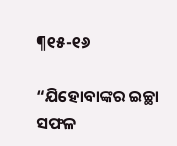¶୧୫-୧୬

“ଯିହୋବାଙ୍କର ଇଚ୍ଛା ସଫଳ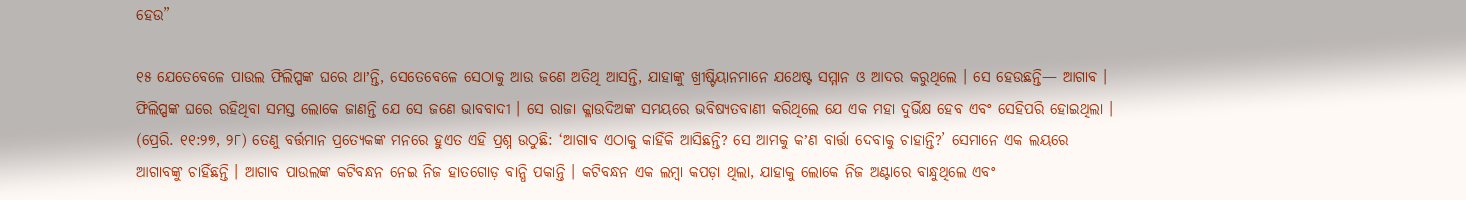ହେଉ”

୧୫ ଯେତେବେଳେ ପାଉଲ ଫିଲିପ୍ପଙ୍କ ଘରେ ଥାʼନ୍ତି, ସେତେବେଳେ ସେଠାକୁ ଆଉ ଜଣେ ଅତିଥି ଆସନ୍ତି, ଯାହାଙ୍କୁ ଖ୍ରୀଷ୍ଟିୟାନମାନେ ଯଥେଷ୍ଟ ସମ୍ମାନ ଓ ଆଦର କରୁଥିଲେ । ସେ ହେଉଛନ୍ତି— ଆଗାବ । ଫିଲିପ୍ପଙ୍କ ଘରେ ରହିଥିବା ସମସ୍ତ ଲୋକେ ଜାଣନ୍ତି ଯେ ସେ ଜଣେ ଭାବବାଦୀ । ସେ ରାଜା କ୍ଳାଉଦିଅଙ୍କ ସମୟରେ ଭବିଷ୍ୟତବାଣୀ କରିଥିଲେ ଯେ ଏକ ମହା ଦୁର୍ଭିକ୍ଷ ହେବ ଏବଂ ସେହିପରି ହୋଇଥିଲା । (ପ୍ରେରି. ୧୧:୨୭, ୨୮) ତେଣୁ ବର୍ତ୍ତମାନ ପ୍ରତ୍ୟେକଙ୍କ ମନରେ ହୁଏତ ଏହି ପ୍ରଶ୍ନ ଉଠୁଛି: ‘ଆଗାବ ଏଠାକୁ କାହିଁକି ଆସିଛନ୍ତି? ସେ ଆମକୁ କʼଣ ବାର୍ତ୍ତା ଦେବାକୁ ଚାହାନ୍ତି?’ ସେମାନେ ଏକ ଲୟରେ ଆଗାବଙ୍କୁ ଚାହିଁଛନ୍ତି । ଆଗାବ ପାଉଲଙ୍କ କଟିବନ୍ଧନ ନେଇ ନିଜ ହାତଗୋଡ଼ ବାନ୍ଧି ପକାନ୍ତି । କଟିବନ୍ଧନ ଏକ ଲମ୍ବା କପଡ଼ା ଥିଲା, ଯାହାକୁ ଲୋକେ ନିଜ ଅଣ୍ଟାରେ ବାନ୍ଧୁଥିଲେ ଏବଂ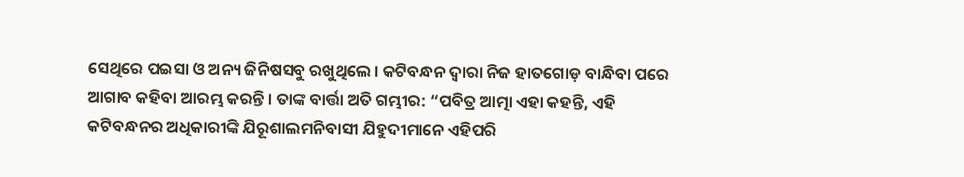ସେଥିରେ ପଇସା ଓ ଅନ୍ୟ ଜିନିଷସବୁ ରଖୁଥିଲେ । କଟିବନ୍ଧନ ଦ୍ୱାରା ନିଜ ହାତଗୋଡ଼ ବାନ୍ଧିବା ପରେ ଆଗାବ କହିବା ଆରମ୍ଭ କରନ୍ତି । ତାଙ୍କ ବାର୍ତ୍ତା ଅତି ଗମ୍ଭୀର: “ପବିତ୍ର ଆତ୍ମା ଏହା କହନ୍ତି, ଏହି କଟିବନ୍ଧନର ଅଧିକାରୀଙ୍କି ଯିରୂଶାଲମନିବାସୀ ଯିହୁଦୀମାନେ ଏହିପରି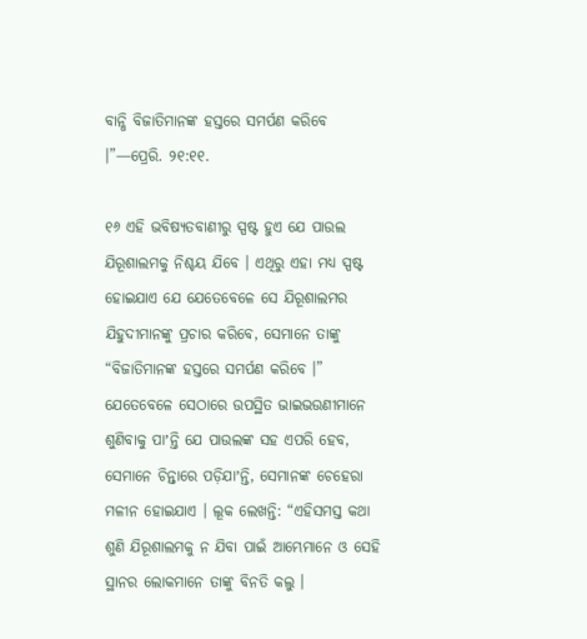ବାନ୍ଧି ବିଜାତିମାନଙ୍କ ହସ୍ତରେ ସମର୍ପଣ କରିବେ ।”—ପ୍ରେରି. ୨୧:୧୧.

୧୬ ଏହି ଭବିଷ୍ୟତବାଣୀରୁ ସ୍ପଷ୍ଟ ହୁଏ ଯେ ପାଉଲ ଯିରୂଶାଲମକୁ ନିଶ୍ଚୟ ଯିବେ । ଏଥିରୁ ଏହା ମଧ୍ୟ ସ୍ପଷ୍ଟ ହୋଇଯାଏ ଯେ ଯେତେବେଳେ ସେ ଯିରୂଶାଲମର ଯିହୁଦୀମାନଙ୍କୁ ପ୍ରଚାର କରିବେ, ସେମାନେ ତାଙ୍କୁ “ବିଜାତିମାନଙ୍କ ହସ୍ତରେ ସମର୍ପଣ କରିବେ ।” ଯେତେବେଳେ ସେଠାରେ ଉପସ୍ଥିତ ଭାଇଭଉଣୀମାନେ ଶୁଣିବାକୁ ପାʼନ୍ତି ଯେ ପାଉଲଙ୍କ ସହ ଏପରି ହେବ, ସେମାନେ ଚିନ୍ତାରେ ପଡ଼ିଯାʼନ୍ତି, ସେମାନଙ୍କ ଚେହେରା ମଳୀନ ହୋଇଯାଏ । ଲୂକ ଲେଖନ୍ତି: “ଏହିସମସ୍ତ କଥା ଶୁଣି ଯିରୂଶାଲମକୁ ନ ଯିବା ପାଇଁ ଆମ୍ଭେମାନେ ଓ ସେହି ସ୍ଥାନର ଲୋକମାନେ ତାଙ୍କୁ ବିନତି କଲୁ ।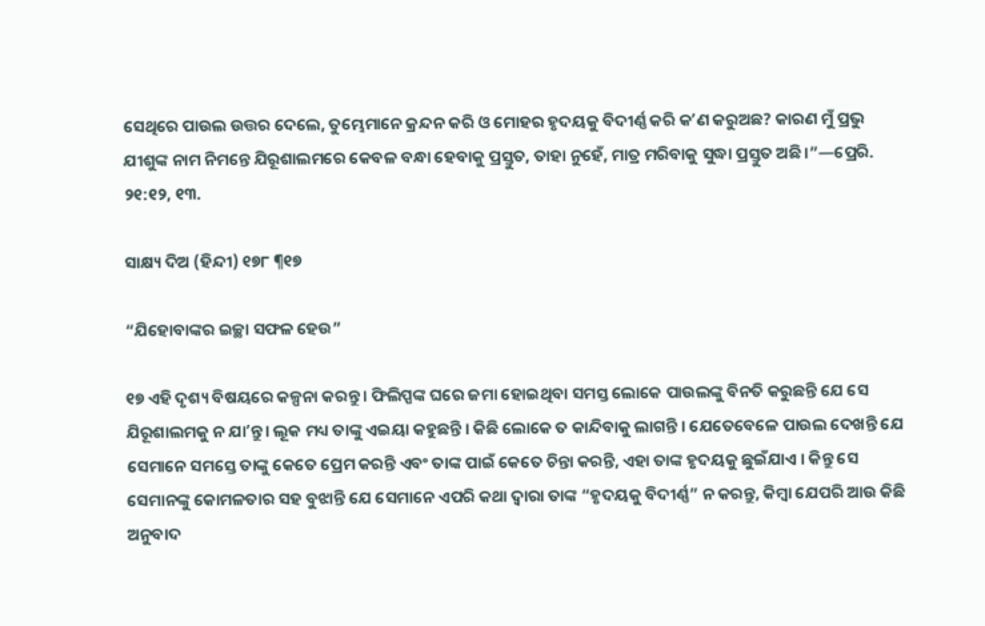ସେଥିରେ ପାଉଲ ଉତ୍ତର ଦେଲେ, ତୁମ୍ଭେମାନେ କ୍ରନ୍ଦନ କରି ଓ ମୋହର ହୃଦୟକୁ ବିଦୀର୍ଣ୍ଣ କରି କʼଣ କରୁଅଛ? କାରଣ ମୁଁ ପ୍ରଭୁ ଯୀଶୁଙ୍କ ନାମ ନିମନ୍ତେ ଯିରୂଶାଲମରେ କେବଳ ବନ୍ଧା ହେବାକୁ ପ୍ରସ୍ତୁତ, ତାହା ନୁହେଁ, ମାତ୍ର ମରିବାକୁ ସୁଦ୍ଧା ପ୍ରସ୍ତୁତ ଅଛି ।”—ପ୍ରେରି. ୨୧:୧୨, ୧୩.

ସାକ୍ଷ୍ୟ ଦିଅ (ହିନ୍ଦୀ) ୧୭୮ ¶୧୭

“ଯିହୋବାଙ୍କର ଇଚ୍ଛା ସଫଳ ହେଉ”

୧୭ ଏହି ଦୃଶ୍ୟ ବିଷୟରେ କଳ୍ପନା କରନ୍ତୁ । ଫିଲିପ୍ପଙ୍କ ଘରେ ଜମା ହୋଇଥିବା ସମସ୍ତ ଲୋକେ ପାଉଲଙ୍କୁ ବିନତି କରୁଛନ୍ତି ଯେ ସେ ଯିରୂଶାଲମକୁ ନ ଯାʼନ୍ତୁ । ଲୂକ ମଧ୍ୟ ତାଙ୍କୁ ଏଇୟା କହୁଛନ୍ତି । କିଛି ଲୋକେ ତ କାନ୍ଦିବାକୁ ଲାଗନ୍ତି । ଯେତେବେଳେ ପାଉଲ ଦେଖନ୍ତି ଯେ ସେମାନେ ସମସ୍ତେ ତାଙ୍କୁ କେତେ ପ୍ରେମ କରନ୍ତି ଏବଂ ତାଙ୍କ ପାଇଁ କେତେ ଚିନ୍ତା କରନ୍ତି, ଏହା ତାଙ୍କ ହୃଦୟକୁ ଛୁଇଁଯାଏ । କିନ୍ତୁ ସେ ସେମାନଙ୍କୁ କୋମଳତାର ସହ ବୁଝାନ୍ତି ଯେ ସେମାନେ ଏପରି କଥା ଦ୍ୱାରା ତାଙ୍କ “ହୃଦୟକୁ ବିଦୀର୍ଣ୍ଣ” ନ କରନ୍ତୁ, କିମ୍ବା ଯେପରି ଆଉ କିଛି ଅନୁବାଦ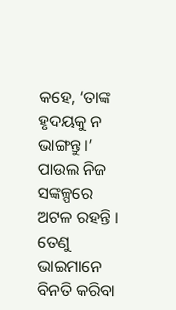କହେ, ‘ତାଙ୍କ ହୃଦୟକୁ ନ ଭାଙ୍ଗନ୍ତୁ ।’ ପାଉଲ ନିଜ ସଙ୍କଳ୍ପରେ ଅଟଳ ରହନ୍ତି । ତେଣୁ ଭାଇମାନେ ବିନତି କରିବା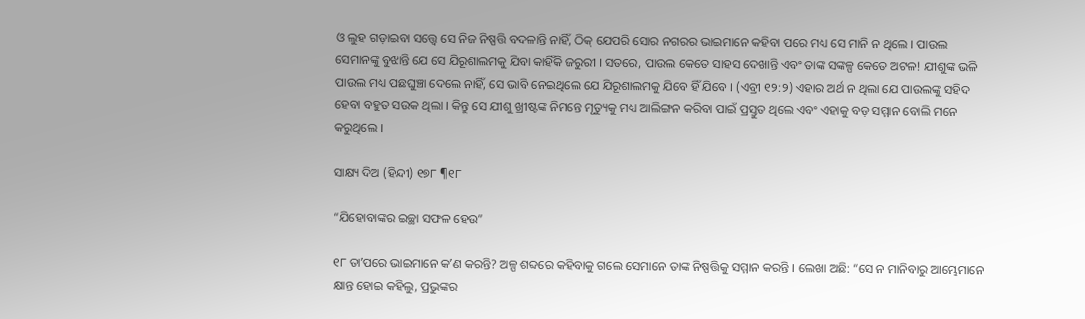ଓ ଲୁହ ଗଡ଼ାଇବା ସତ୍ତ୍ୱେ ସେ ନିଜ ନିଷ୍ପତ୍ତି ବଦଳାନ୍ତି ନାହିଁ, ଠିକ୍‌ ଯେପରି ସୋର ନଗରର ଭାଇମାନେ କହିବା ପରେ ମଧ୍ୟ ସେ ମାନି ନ ଥିଲେ । ପାଉଲ ସେମାନଙ୍କୁ ବୁଝାନ୍ତି ଯେ ସେ ଯିରୂଶାଲମକୁ ଯିବା କାହିଁକି ଜରୁରୀ । ସତରେ, ପାଉଲ କେତେ ସାହସ ଦେଖାନ୍ତି ଏବଂ ତାଙ୍କ ସଙ୍କଳ୍ପ କେତେ ଅଟଳ! ଯୀଶୁଙ୍କ ଭଳି ପାଉଲ ମଧ୍ୟ ପଛଘୁଞ୍ଚା ଦେଲେ ନାହିଁ, ସେ ଭାବି ନେଇଥିଲେ ଯେ ଯିରୂଶାଲମକୁ ଯିବେ ହିଁ ଯିବେ । (ଏବ୍ରୀ ୧୨:୨) ଏହାର ଅର୍ଥ ନ ଥିଲା ଯେ ପାଉଲଙ୍କୁ ସହିଦ ହେବା ବହୁତ ସଉକ ଥିଲା । କିନ୍ତୁ ସେ ଯୀଶୁ ଖ୍ରୀଷ୍ଟଙ୍କ ନିମନ୍ତେ ମୃତ୍ୟୁକୁ ମଧ୍ୟ ଆଲିଙ୍ଗନ କରିବା ପାଇଁ ପ୍ରସ୍ତୁତ ଥିଲେ ଏବଂ ଏହାକୁ ବଡ଼ ସମ୍ମାନ ବୋଲି ମନେ କରୁଥିଲେ ।

ସାକ୍ଷ୍ୟ ଦିଅ (ହିନ୍ଦୀ) ୧୭୮ ¶୧୮

“ଯିହୋବାଙ୍କର ଇଚ୍ଛା ସଫଳ ହେଉ”

୧୮ ତାʼପରେ ଭାଇମାନେ କʼଣ କରନ୍ତି? ଅଳ୍ପ ଶବ୍ଦରେ କହିବାକୁ ଗଲେ ସେମାନେ ତାଙ୍କ ନିଷ୍ପତ୍ତିକୁ ସମ୍ମାନ କରନ୍ତି । ଲେଖା ଅଛି: “ସେ ନ ମାନିବାରୁ ଆମ୍ଭେମାନେ କ୍ଷାନ୍ତ ହୋଇ କହିଲୁ, ପ୍ରଭୁଙ୍କର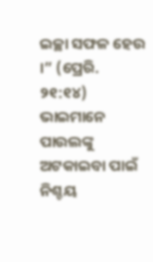ଇଚ୍ଛା ସଫଳ ହେଉ ।” (ପ୍ରେରି. ୨୧:୧୪) ଭାଇମାନେ ପାଉଲଙ୍କୁ ଅଟକାଇବା ପାଇଁ ନିଶ୍ଚୟ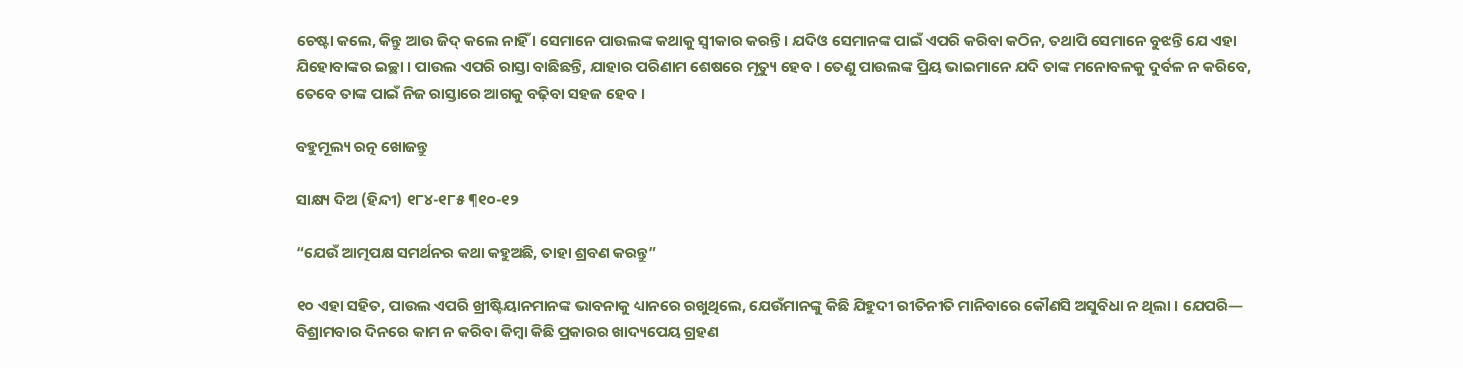ଚେଷ୍ଟା କଲେ, କିନ୍ତୁ ଆଉ ଜିଦ୍‌ କଲେ ନାହିଁ । ସେମାନେ ପାଉଲଙ୍କ କଥାକୁ ସ୍ୱୀକାର କରନ୍ତି । ଯଦିଓ ସେମାନଙ୍କ ପାଇଁ ଏପରି କରିବା କଠିନ, ତଥାପି ସେମାନେ ବୁଝନ୍ତି ଯେ ଏହା ଯିହୋବାଙ୍କର ଇଚ୍ଛା । ପାଉଲ ଏପରି ରାସ୍ତା ବାଛିଛନ୍ତି, ଯାହାର ପରିଣାମ ଶେଷରେ ମୃତ୍ୟୁ ହେବ । ତେଣୁ ପାଉଲଙ୍କ ପ୍ରିୟ ଭାଇମାନେ ଯଦି ତାଙ୍କ ମନୋବଳକୁ ଦୁର୍ବଳ ନ କରିବେ, ତେବେ ତାଙ୍କ ପାଇଁ ନିଜ ରାସ୍ତାରେ ଆଗକୁ ବଢ଼ିବା ସହଜ ହେବ ।

ବହୁମୂଲ୍ୟ ରତ୍ନ ଖୋଜନ୍ତୁ

ସାକ୍ଷ୍ୟ ଦିଅ (ହିନ୍ଦୀ) ୧୮୪-୧୮୫ ¶୧୦-୧୨

“ଯେଉଁ ଆତ୍ମପକ୍ଷ ସମର୍ଥନର କଥା କହୁଅଛି, ତାହା ଶ୍ରବଣ କରନ୍ତୁ”

୧୦ ଏହା ସହିତ, ପାଉଲ ଏପରି ଖ୍ରୀଷ୍ଟିୟାନମାନଙ୍କ ଭାବନାକୁ ଧ୍ୟାନରେ ରଖୁଥିଲେ, ଯେଉଁମାନଙ୍କୁ କିଛି ଯିହୁଦୀ ରୀତିନୀତି ମାନିବାରେ କୌଣସି ଅସୁବିଧା ନ ଥିଲା । ଯେପରି— ବିଶ୍ରାମବାର ଦିନରେ କାମ ନ କରିବା କିମ୍ବା କିଛି ପ୍ରକାରର ଖାଦ୍ୟପେୟ ଗ୍ରହଣ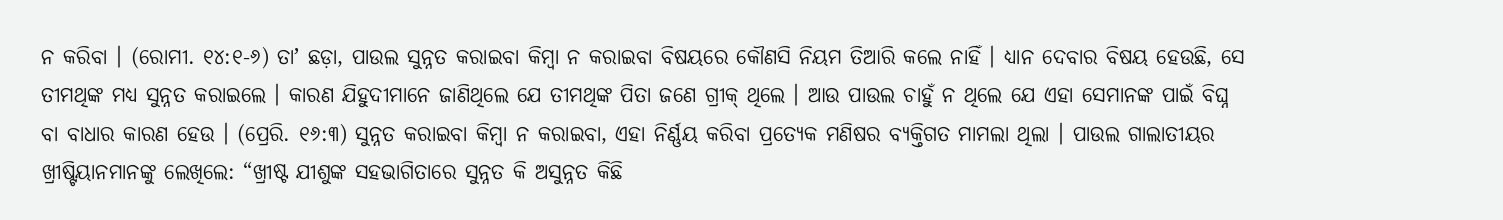ନ କରିବା । (ରୋମୀ. ୧୪:୧-୬) ତାʼ ଛଡ଼ା, ପାଉଲ ସୁନ୍ନତ କରାଇବା କିମ୍ବା ନ କରାଇବା ବିଷୟରେ କୌଣସି ନିୟମ ତିଆରି କଲେ ନାହିଁ । ଧ୍ୟାନ ଦେବାର ବିଷୟ ହେଉଛି, ସେ ତୀମଥିଙ୍କ ମଧ୍ୟ ସୁନ୍ନତ କରାଇଲେ । କାରଣ ଯିହୁଦୀମାନେ ଜାଣିଥିଲେ ଯେ ତୀମଥିଙ୍କ ପିତା ଜଣେ ଗ୍ରୀକ୍‌ ଥିଲେ । ଆଉ ପାଉଲ ଚାହୁଁ ନ ଥିଲେ ଯେ ଏହା ସେମାନଙ୍କ ପାଇଁ ବିଘ୍ନ ବା ବାଧାର କାରଣ ହେଉ । (ପ୍ରେରି. ୧୬:୩) ସୁନ୍ନତ କରାଇବା କିମ୍ବା ନ କରାଇବା, ଏହା ନିର୍ଣ୍ଣୟ କରିବା ପ୍ରତ୍ୟେକ ମଣିଷର ବ୍ୟକ୍ତିଗତ ମାମଲା ଥିଲା । ପାଉଲ ଗାଲାତୀୟର ଖ୍ରୀଷ୍ଟିୟାନମାନଙ୍କୁ ଲେଖିଲେ: “ଖ୍ରୀଷ୍ଟ ଯୀଶୁଙ୍କ ସହଭାଗିତାରେ ସୁନ୍ନତ କି ଅସୁନ୍ନତ କିଛି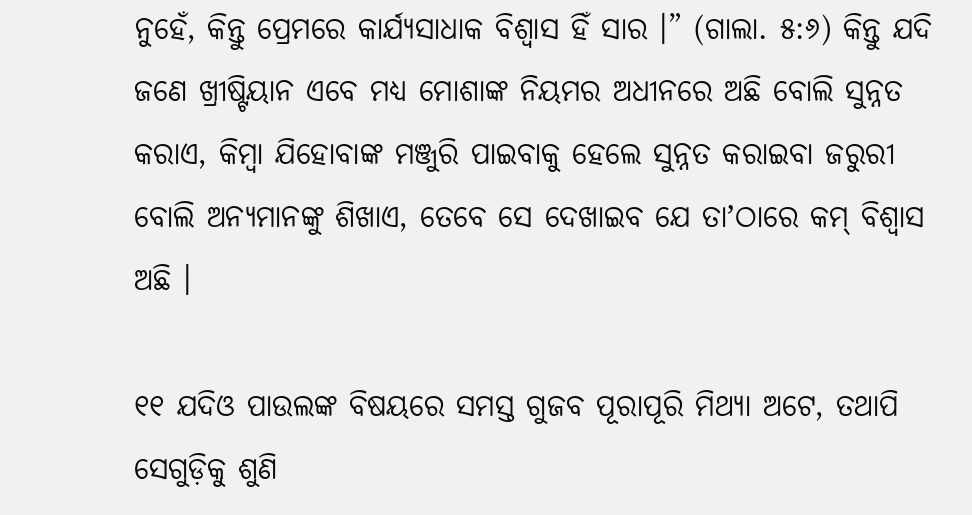ନୁହେଁ, କିନ୍ତୁ ପ୍ରେମରେ କାର୍ଯ୍ୟସାଧାକ ବିଶ୍ୱାସ ହିଁ ସାର ।” (ଗାଲା. ୫:୬) କିନ୍ତୁ ଯଦି ଜଣେ ଖ୍ରୀଷ୍ଟିୟାନ ଏବେ ମଧ୍ୟ ମୋଶାଙ୍କ ନିୟମର ଅଧୀନରେ ଅଛି ବୋଲି ସୁନ୍ନତ କରାଏ, କିମ୍ବା ଯିହୋବାଙ୍କ ମଞ୍ଜୁରି ପାଇବାକୁ ହେଲେ ସୁନ୍ନତ କରାଇବା ଜରୁରୀ ବୋଲି ଅନ୍ୟମାନଙ୍କୁ ଶିଖାଏ, ତେବେ ସେ ଦେଖାଇବ ଯେ ତାʼଠାରେ କମ୍‌ ବିଶ୍ୱାସ ଅଛି ।

୧୧ ଯଦିଓ ପାଉଲଙ୍କ ବିଷୟରେ ସମସ୍ତ ଗୁଜବ ପୂରାପୂରି ମିଥ୍ୟା ଅଟେ, ତଥାପି ସେଗୁଡ଼ିକୁ ଶୁଣି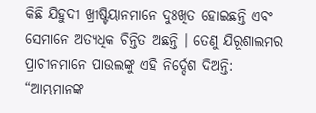କିଛି ଯିହୁଦୀ ଖ୍ରୀଷ୍ଟିୟାନମାନେ ଦୁଃଖିତ ହୋଇଛନ୍ତି ଏବଂ ସେମାନେ ଅତ୍ୟଧିକ ଚିନ୍ତିତ ଅଛନ୍ତି । ତେଣୁ ଯିରୂଶାଲମର ପ୍ରାଚୀନମାନେ ପାଉଲଙ୍କୁ ଏହି ନିର୍ଦ୍ଦେଶ ଦିଅନ୍ତି: “ଆମ୍ଭମାନଙ୍କ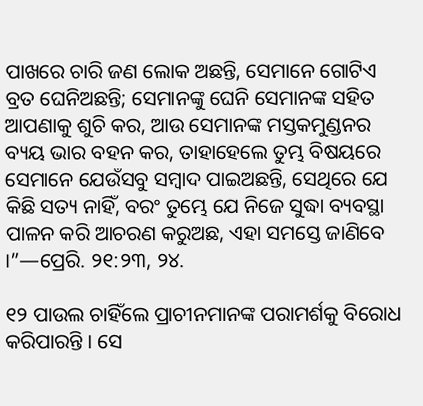ପାଖରେ ଚାରି ଜଣ ଲୋକ ଅଛନ୍ତି, ସେମାନେ ଗୋଟିଏ ବ୍ରତ ଘେନିଅଛନ୍ତି; ସେମାନଙ୍କୁ ଘେନି ସେମାନଙ୍କ ସହିତ ଆପଣାକୁ ଶୁଚି କର, ଆଉ ସେମାନଙ୍କ ମସ୍ତକମୁଣ୍ଡନର ବ୍ୟୟ ଭାର ବହନ କର, ତାହାହେଲେ ତୁମ୍ଭ ବିଷୟରେ ସେମାନେ ଯେଉଁସବୁ ସମ୍ବାଦ ପାଇଅଛନ୍ତି, ସେଥିରେ ଯେ କିଛି ସତ୍ୟ ନାହିଁ, ବରଂ ତୁମ୍ଭେ ଯେ ନିଜେ ସୁଦ୍ଧା ବ୍ୟବସ୍ଥା ପାଳନ କରି ଆଚରଣ କରୁଅଛ, ଏହା ସମସ୍ତେ ଜାଣିବେ ।”—ପ୍ରେରି. ୨୧:୨୩, ୨୪.

୧୨ ପାଉଲ ଚାହିଁଲେ ପ୍ରାଚୀନମାନଙ୍କ ପରାମର୍ଶକୁ ବିରୋଧ କରିପାରନ୍ତି । ସେ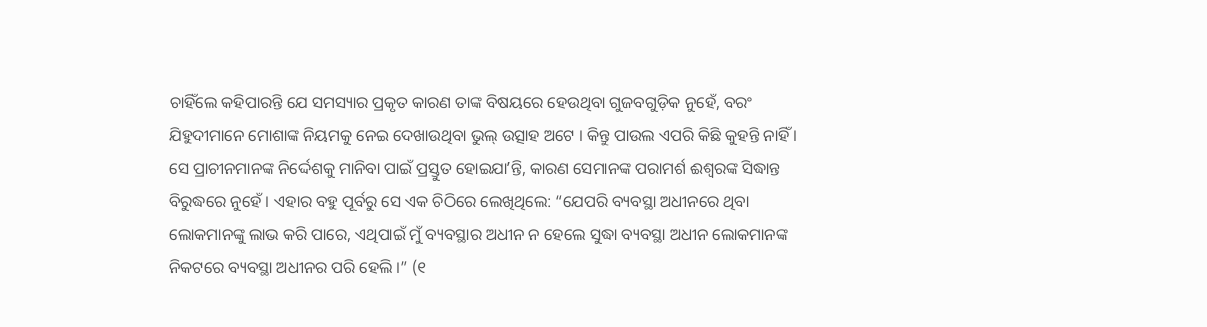ଚାହିଁଲେ କହିପାରନ୍ତି ଯେ ସମସ୍ୟାର ପ୍ରକୃତ କାରଣ ତାଙ୍କ ବିଷୟରେ ହେଉଥିବା ଗୁଜବଗୁଡ଼ିକ ନୁହେଁ, ବରଂ ଯିହୁଦୀମାନେ ମୋଶାଙ୍କ ନିୟମକୁ ନେଇ ଦେଖାଉଥିବା ଭୁଲ୍‌ ଉତ୍ସାହ ଅଟେ । କିନ୍ତୁ ପାଉଲ ଏପରି କିଛି କୁହନ୍ତି ନାହିଁ । ସେ ପ୍ରାଚୀନମାନଙ୍କ ନିର୍ଦ୍ଦେଶକୁ ମାନିବା ପାଇଁ ପ୍ରସ୍ତୁତ ହୋଇଯାʼନ୍ତି, କାରଣ ସେମାନଙ୍କ ପରାମର୍ଶ ଈଶ୍ୱରଙ୍କ ସିଦ୍ଧାନ୍ତ ବିରୁଦ୍ଧରେ ନୁହେଁ । ଏହାର ବହୁ ପୂର୍ବରୁ ସେ ଏକ ଚିଠିରେ ଲେଖିଥିଲେ: “ଯେପରି ବ୍ୟବସ୍ଥା ଅଧୀନରେ ଥିବା ଲୋକମାନଙ୍କୁ ଲାଭ କରି ପାରେ, ଏଥିପାଇଁ ମୁଁ ବ୍ୟବସ୍ଥାର ଅଧୀନ ନ ହେଲେ ସୁଦ୍ଧା ବ୍ୟବସ୍ଥା ଅଧୀନ ଲୋକମାନଙ୍କ ନିକଟରେ ବ୍ୟବସ୍ଥା ଅଧୀନର ପରି ହେଲି ।” (୧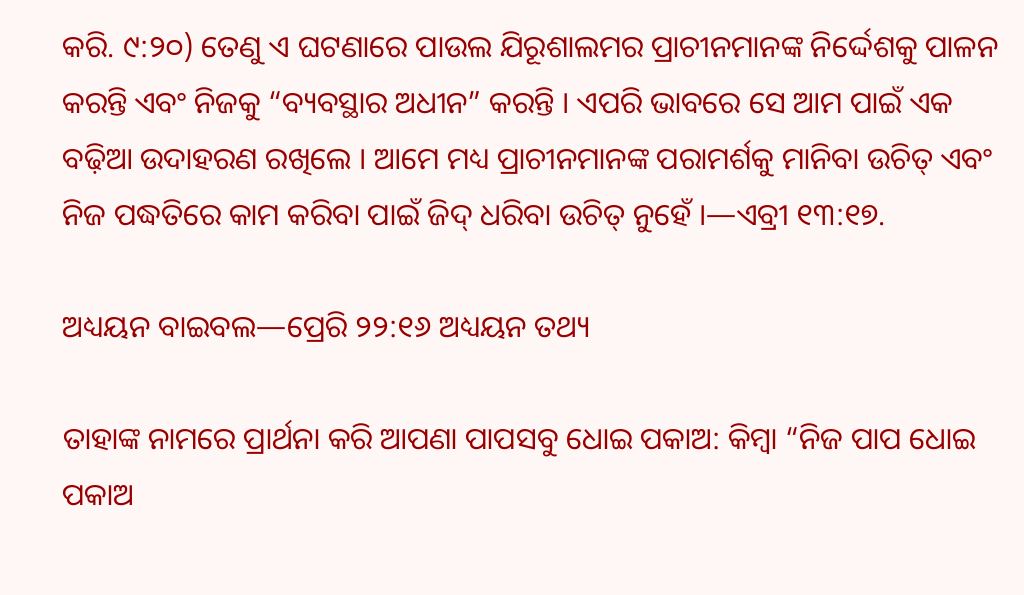କରି. ୯:୨୦) ତେଣୁ ଏ ଘଟଣାରେ ପାଉଲ ଯିରୂଶାଲମର ପ୍ରାଚୀନମାନଙ୍କ ନିର୍ଦ୍ଦେଶକୁ ପାଳନ କରନ୍ତି ଏବଂ ନିଜକୁ “ବ୍ୟବସ୍ଥାର ଅଧୀନ” କରନ୍ତି । ଏପରି ଭାବରେ ସେ ଆମ ପାଇଁ ଏକ ବଢ଼ିଆ ଉଦାହରଣ ରଖିଲେ । ଆମେ ମଧ୍ୟ ପ୍ରାଚୀନମାନଙ୍କ ପରାମର୍ଶକୁ ମାନିବା ଉଚିତ୍‌ ଏବଂ ନିଜ ପଦ୍ଧତିରେ କାମ କରିବା ପାଇଁ ଜିଦ୍‌ ଧରିବା ଉଚିତ୍‌ ନୁହେଁ ।—ଏବ୍ରୀ ୧୩:୧୭.

ଅଧ୍ୟୟନ ବାଇବଲ—ପ୍ରେରି ୨୨:୧୬ ଅଧ୍ୟୟନ ତଥ୍ୟ

ତାହାଙ୍କ ନାମରେ ପ୍ରାର୍ଥନା କରି ଆପଣା ପାପସବୁ ଧୋଇ ପକାଅ: କିମ୍ବା “ନିଜ ପାପ ଧୋଇ ପକାଅ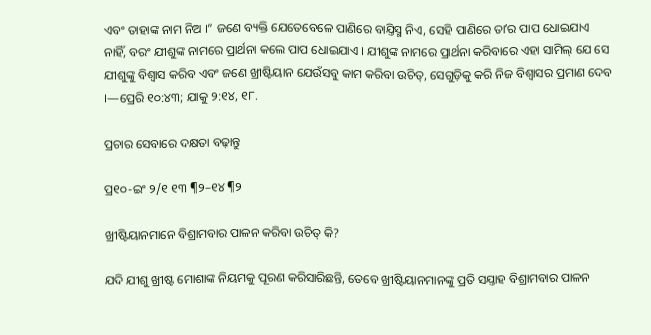ଏବଂ ତାହାଙ୍କ ନାମ ନିଅ ।” ଜଣେ ବ୍ୟକ୍ତି ଯେତେବେଳେ ପାଣିରେ ବାଯ୍ତିସ୍ମ ନିଏ, ସେହି ପାଣିରେ ତାʼର ପାପ ଧୋଇଯାଏ ନାହିଁ, ବରଂ ଯୀଶୁଙ୍କ ନାମରେ ପ୍ରାର୍ଥନା କଲେ ପାପ ଧୋଇଯାଏ । ଯୀଶୁଙ୍କ ନାମରେ ପ୍ରାର୍ଥନା କରିବାରେ ଏହା ସାମିଲ୍‌ ଯେ ସେ ଯୀଶୁଙ୍କୁ ବିଶ୍ୱାସ କରିବ ଏବଂ ଜଣେ ଖ୍ରୀଷ୍ଟିୟାନ ଯେଉଁସବୁ କାମ କରିବା ଉଚିତ୍‌, ସେଗୁଡ଼ିକୁ କରି ନିଜ ବିଶ୍ୱାସର ପ୍ରମାଣ ଦେବ ।—ପ୍ରେରି ୧୦:୪୩; ଯାକୁ ୨:୧୪, ୧୮.

ପ୍ରଚାର ସେବାରେ ଦକ୍ଷତା ବଢ଼ାନ୍ତୁ

ପ୍ର୧୦-ଇଂ ୨/୧ ୧୩ ¶୨–୧୪ ¶୨

ଖ୍ରୀଷ୍ଟିୟାନମାନେ ବିଶ୍ରାମବାର ପାଳନ କରିବା ଉଚିତ୍‌ କି?

ଯଦି ଯୀଶୁ ଖ୍ରୀଷ୍ଟ ମୋଶାଙ୍କ ନିୟମକୁ ପୂରଣ କରିସାରିଛନ୍ତି, ତେବେ ଖ୍ରୀଷ୍ଟିୟାନମାନଙ୍କୁ ପ୍ରତି ସଯ୍ତାହ ବିଶ୍ରାମବାର ପାଳନ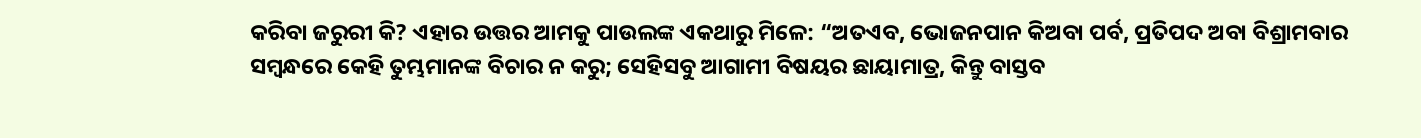କରିବା ଜରୁରୀ କି? ଏହାର ଉତ୍ତର ଆମକୁ ପାଉଲଙ୍କ ଏକଥାରୁ ମିଳେ: “ଅତଏବ, ଭୋଜନପାନ କିଅବା ପର୍ବ, ପ୍ରତିପଦ ଅବା ବିଶ୍ରାମବାର ସମ୍ବନ୍ଧରେ କେହି ତୁମ୍ଭମାନଙ୍କ ବିଚାର ନ କରୁ; ସେହିସବୁ ଆଗାମୀ ବିଷୟର ଛାୟାମାତ୍ର, କିନ୍ତୁ ବାସ୍ତବ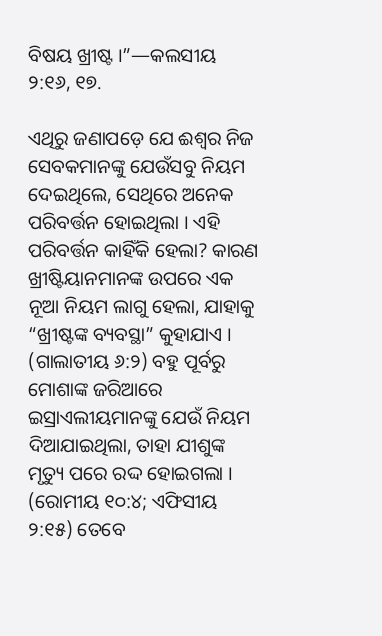ବିଷୟ ଖ୍ରୀଷ୍ଟ ।”—କଲସୀୟ ୨:୧୬, ୧୭.

ଏଥିରୁ ଜଣାପଡ଼େ ଯେ ଈଶ୍ୱର ନିଜ ସେବକମାନଙ୍କୁ ଯେଉଁସବୁ ନିୟମ ଦେଇଥିଲେ, ସେଥିରେ ଅନେକ ପରିବର୍ତ୍ତନ ହୋଇଥିଲା । ଏହି ପରିବର୍ତ୍ତନ କାହିଁକି ହେଲା? କାରଣ ଖ୍ରୀଷ୍ଟିୟାନମାନଙ୍କ ଉପରେ ଏକ ନୂଆ ନିୟମ ଲାଗୁ ହେଲା, ଯାହାକୁ “ଖ୍ରୀଷ୍ଟଙ୍କ ବ୍ୟବସ୍ଥା” କୁହାଯାଏ । (ଗାଲାତୀୟ ୬:୨) ବହୁ ପୂର୍ବରୁ ମୋଶାଙ୍କ ଜରିଆରେ ଇସ୍ରାଏଲୀୟମାନଙ୍କୁ ଯେଉଁ ନିୟମ ଦିଆଯାଇଥିଲା, ତାହା ଯୀଶୁଙ୍କ ମୃତ୍ୟୁ ପରେ ରଦ୍ଦ ହୋଇଗଲା । (ରୋମୀୟ ୧୦:୪; ଏଫିସୀୟ ୨:୧୫) ତେବେ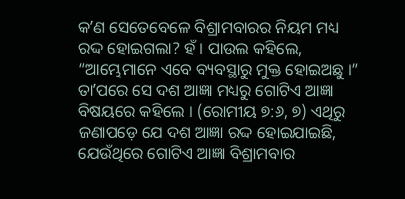କʼଣ ସେତେବେଳେ ବିଶ୍ରାମବାରର ନିୟମ ମଧ୍ୟ ରଦ୍ଦ ହୋଇଗଲା? ହଁ । ପାଉଲ କହିଲେ, “ଆମ୍ଭେମାନେ ଏବେ ବ୍ୟବସ୍ଥାରୁ ମୁକ୍ତ ହୋଇଅଛୁ ।” ତାʼପରେ ସେ ଦଶ ଆଜ୍ଞା ମଧ୍ୟରୁ ଗୋଟିଏ ଆଜ୍ଞା ବିଷୟରେ କହିଲେ । (ରୋମୀୟ ୭:୬, ୭) ଏଥିରୁ ଜଣାପଡ଼େ ଯେ ଦଶ ଆଜ୍ଞା ରଦ୍ଦ ହୋଇଯାଇଛି, ଯେଉଁଥିରେ ଗୋଟିଏ ଆଜ୍ଞା ବିଶ୍ରାମବାର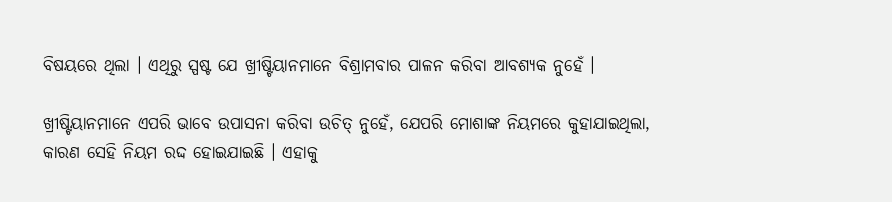ବିଷୟରେ ଥିଲା । ଏଥିରୁ ସ୍ପଷ୍ଟ ଯେ ଖ୍ରୀଷ୍ଟିୟାନମାନେ ବିଶ୍ରାମବାର ପାଳନ କରିବା ଆବଶ୍ୟକ ନୁହେଁ ।

ଖ୍ରୀଷ୍ଟିୟାନମାନେ ଏପରି ଭାବେ ଉପାସନା କରିବା ଉଚିତ୍‌ ନୁହେଁ, ଯେପରି ମୋଶାଙ୍କ ନିୟମରେ କୁହାଯାଇଥିଲା, କାରଣ ସେହି ନିୟମ ରଦ୍ଦ ହୋଇଯାଇଛି । ଏହାକୁ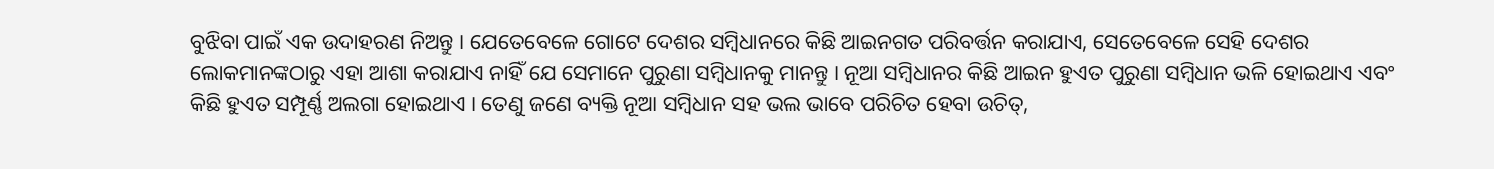ବୁଝିବା ପାଇଁ ଏକ ଉଦାହରଣ ନିଅନ୍ତୁ । ଯେତେବେଳେ ଗୋଟେ ଦେଶର ସମ୍ବିଧାନରେ କିଛି ଆଇନଗତ ପରିବର୍ତ୍ତନ କରାଯାଏ, ସେତେବେଳେ ସେହି ଦେଶର ଲୋକମାନଙ୍କଠାରୁ ଏହା ଆଶା କରାଯାଏ ନାହିଁ ଯେ ସେମାନେ ପୁରୁଣା ସମ୍ବିଧାନକୁ ମାନନ୍ତୁ । ନୂଆ ସମ୍ବିଧାନର କିଛି ଆଇନ ହୁଏତ ପୁରୁଣା ସମ୍ବିଧାନ ଭଳି ହୋଇଥାଏ ଏବଂ କିଛି ହୁଏତ ସମ୍ପୂର୍ଣ୍ଣ ଅଲଗା ହୋଇଥାଏ । ତେଣୁ ଜଣେ ବ୍ୟକ୍ତି ନୂଆ ସମ୍ବିଧାନ ସହ ଭଲ ଭାବେ ପରିଚିତ ହେବା ଉଚିତ୍‌,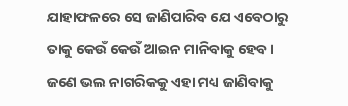ଯାହାଫଳରେ ସେ ଜାଣିପାରିବ ଯେ ଏବେଠାରୁ ତାକୁ କେଉଁ କେଉଁ ଆଇନ ମାନିବାକୁ ହେବ । ଜଣେ ଭଲ ନାଗରିକକୁ ଏହା ମଧ୍ୟ ଜାଣିବାକୁ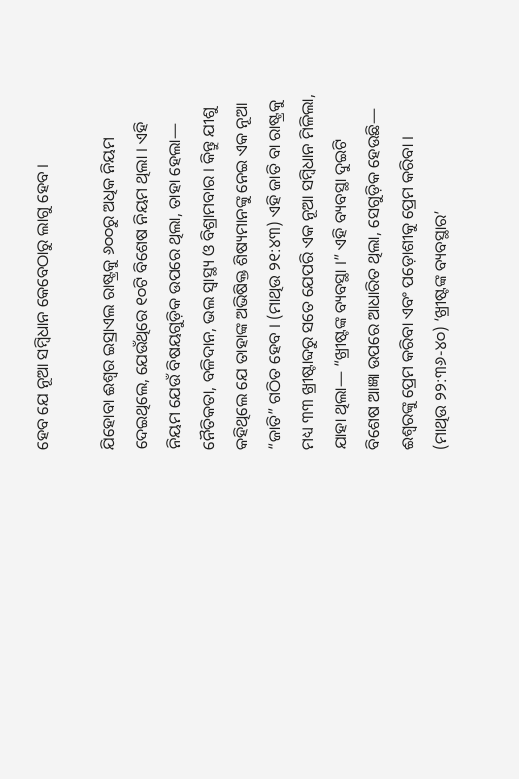ହେବ ଯେ ନୂଆ ସମ୍ବିଧାନ କେବେଠାରୁ ଲାଗୁ ହେବ ।

ଯିହୋବା ଈଶ୍ୱର ଇସ୍ରାଏଲ ରାଷ୍ଟ୍ରକୁ ୬୦୦ରୁ ଅଧିକ ନିୟମ ଦେଇଥିଲେ, ଯେଉଁଥିରେ ୧୦ଟି ବିଶେଷ ନିୟମ ଥିଲା । ଏହି ନିୟମ ଯେଉଁ ବିଷୟଗୁଡ଼ିକ ଉପରେ ଥିଲା, ତାହା ହେଲା— ନୈତିକତା, ବଳିଦାନ, ଭଲ ସ୍ୱାସ୍ଥ୍ୟ ଓ ବିଶ୍ରାମବାର । କିନ୍ତୁ ଯୀଶୁ କହିଥିଲେ ଯେ ତାହାଙ୍କ ଅଭିଷିକ୍ତ ଶିଷ୍ୟମାନଙ୍କୁ ନେଇ ଏକ ନୂଆ “ଜାତି” ଗଠିତ ହେବ । (ମାଥିଉ ୨୧:୪୩) ଏହି ଜାତି ବା ରାଷ୍ଟ୍ରକୁ ମଧ୍ୟ ୩୩ ଖ୍ରୀଷ୍ଟାବ୍ଦରୁ ସତେ ଯେପରି ଏକ ନୂଆ ସମ୍ବିଧାନ ମିଳିଲା, ଯାହା ଥିଲା— “ଖ୍ରୀଷ୍ଟଙ୍କ ବ୍ୟବସ୍ଥା ।” ଏହି ବ୍ୟବସ୍ଥା ଦୁଇଟି ବିଶେଷ ଆଜ୍ଞା ଉପରେ ଆଧାରିତ ଥିଲା, ସେଗୁଡ଼ିକ ହେଉଛି— ଈଶ୍ୱରଙ୍କୁ ପ୍ରେମ କରିବା ଏବଂ ପଡ଼ୋଶୀକୁ ପ୍ରେମ କରିବା । (ମାଥିଉ ୨୨:୩୬-୪୦) ‘ଖ୍ରୀଷ୍ଟଙ୍କ ବ୍ୟବସ୍ଥାର’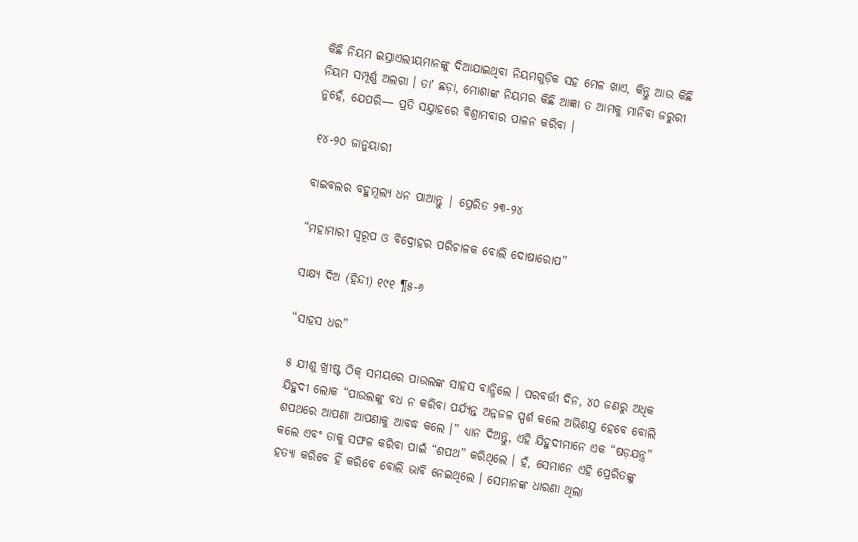କିଛି ନିୟମ ଇସ୍ରାଏଲୀୟମାନଙ୍କୁ ଦିଆଯାଇଥିବା ନିୟମଗୁଡ଼ିକ ସହ ମେଳ ଖାଏ, କିନ୍ତୁ ଆଉ କିଛି ନିୟମ ସମ୍ପୂର୍ଣ୍ଣ ଅଲଗା । ତାʼ ଛଡ଼ା, ମୋଶାଙ୍କ ନିୟମର କିଛି ଆଜ୍ଞା ତ ଆମକୁ ମାନିବା ଜରୁରୀ ନୁହେଁ, ଯେପରି— ପ୍ରତି ସଯ୍ତାହରେ ବିଶ୍ରାମବାର ପାଳନ କରିବା ।

୧୪-୨୦ ଜାନୁୟାରୀ

ବାଇବଲର ବହୁମୂଲ୍ୟ ଧନ ପାଆନ୍ତୁ | ପ୍ରେରିତ ୨୩-୨୪

“ମହାମାରୀ ସ୍ୱରୂପ ଓ ବିଦ୍ରୋହର ପରିଚାଳକ ବୋଲି ଦୋଷାରୋପ”

ସାକ୍ଷ୍ୟ ଦିଅ (ହିନ୍ଦୀ) ୧୯୧ ¶୫-୬

“ସାହସ ଧର”

୫ ଯୀଶୁ ଖ୍ରୀଷ୍ଟ ଠିକ୍‌ ସମୟରେ ପାଉଲଙ୍କ ସାହସ ବାନ୍ଧିଲେ । ପରବର୍ତ୍ତୀ ଦିନ, ୪୦ ଜଣରୁ ଅଧିକ ଯିହୁଦୀ ଲୋକ “ପାଉଲଙ୍କୁ ବଧ ନ କରିବା ପର୍ଯ୍ୟନ୍ତ ଅନ୍ନଜଳ ସ୍ପର୍ଶ କଲେ ଅଭିଶଯ୍ତ ହେବେ ବୋଲି ଶପଥରେ ଆପଣା ଆପଣାକୁ ଆବଦ୍ଧ କଲେ ।” ଧ୍ୟାନ ଦିଅନ୍ତୁ, ଏହି ଯିହୁଦୀମାନେ ଏକ “ଷଡ଼ଯନ୍ତ୍ର” କଲେ ଏବଂ ତାକୁ ସଫଳ କରିବା ପାଇଁ “ଶପଥ” କରିଥିଲେ । ହଁ, ସେମାନେ ଏହି ପ୍ରେରିତଙ୍କୁ ହତ୍ୟା କରିବେ ହିଁ କରିବେ ବୋଲି ଭାବି ନେଇଥିଲେ । ସେମାନଙ୍କ ଧାରଣା ଥିଲା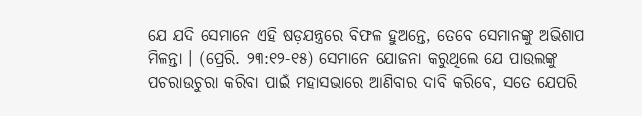ଯେ ଯଦି ସେମାନେ ଏହି ଷଡ଼ଯନ୍ତ୍ରରେ ବିଫଳ ହୁଅନ୍ତେ, ତେବେ ସେମାନଙ୍କୁ ଅଭିଶାପ ମିଳନ୍ତା । (ପ୍ରେରି. ୨୩:୧୨-୧୫) ସେମାନେ ଯୋଜନା କରୁଥିଲେ ଯେ ପାଉଲଙ୍କୁ ପଚରାଉଚୁରା କରିବା ପାଇଁ ମହାସଭାରେ ଆଣିବାର ଦାବି କରିବେ, ସତେ ଯେପରି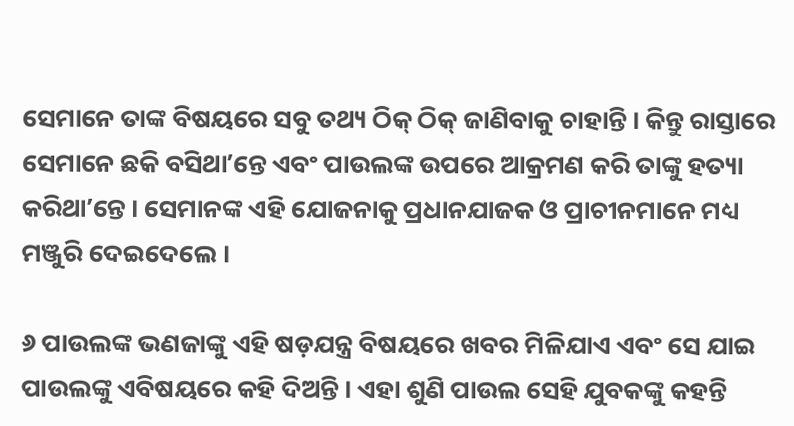ସେମାନେ ତାଙ୍କ ବିଷୟରେ ସବୁ ତଥ୍ୟ ଠିକ୍‌ ଠିକ୍‌ ଜାଣିବାକୁ ଚାହାନ୍ତି । କିନ୍ତୁ ରାସ୍ତାରେ ସେମାନେ ଛକି ବସିଥାʼନ୍ତେ ଏବଂ ପାଉଲଙ୍କ ଉପରେ ଆକ୍ରମଣ କରି ତାଙ୍କୁ ହତ୍ୟା କରିଥାʼନ୍ତେ । ସେମାନଙ୍କ ଏହି ଯୋଜନାକୁ ପ୍ରଧାନଯାଜକ ଓ ପ୍ରାଚୀନମାନେ ମଧ୍ୟ ମଞ୍ଜୁରି ଦେଇଦେଲେ ।

୬ ପାଉଲଙ୍କ ଭଣଜାଙ୍କୁ ଏହି ଷଡ଼ଯନ୍ତ୍ର ବିଷୟରେ ଖବର ମିଳିଯାଏ ଏବଂ ସେ ଯାଇ ପାଉଲଙ୍କୁ ଏବିଷୟରେ କହି ଦିଅନ୍ତି । ଏହା ଶୁଣି ପାଉଲ ସେହି ଯୁବକଙ୍କୁ କହନ୍ତି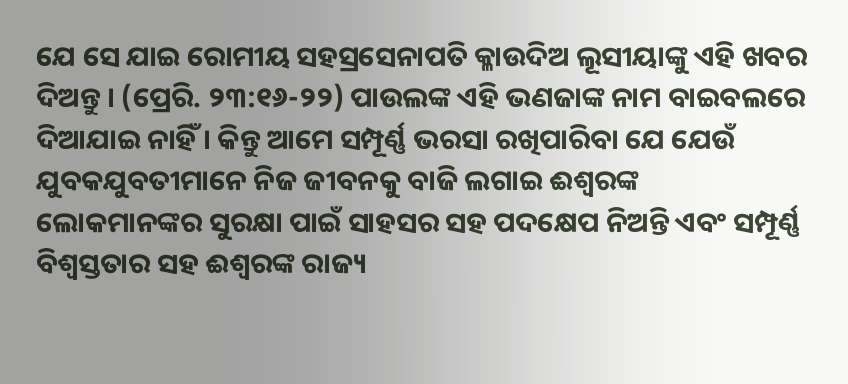ଯେ ସେ ଯାଇ ରୋମୀୟ ସହସ୍ରସେନାପତି କ୍ଳାଉଦିଅ ଲୂସୀୟାଙ୍କୁ ଏହି ଖବର ଦିଅନ୍ତୁ । (ପ୍ରେରି. ୨୩:୧୬-୨୨) ପାଉଲଙ୍କ ଏହି ଭଣଜାଙ୍କ ନାମ ବାଇବଲରେ ଦିଆଯାଇ ନାହିଁ । କିନ୍ତୁ ଆମେ ସମ୍ପୂର୍ଣ୍ଣ ଭରସା ରଖିପାରିବା ଯେ ଯେଉଁ ଯୁବକଯୁବତୀମାନେ ନିଜ ଜୀବନକୁ ବାଜି ଲଗାଇ ଈଶ୍ୱରଙ୍କ ଲୋକମାନଙ୍କର ସୁରକ୍ଷା ପାଇଁ ସାହସର ସହ ପଦକ୍ଷେପ ନିଅନ୍ତି ଏବଂ ସମ୍ପୂର୍ଣ୍ଣ ବିଶ୍ୱସ୍ତତାର ସହ ଈଶ୍ୱରଙ୍କ ରାଜ୍ୟ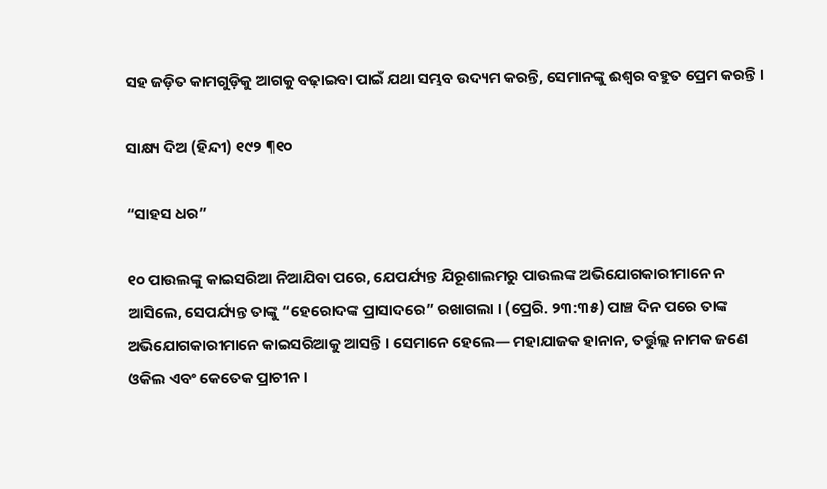ସହ ଜଡ଼ିତ କାମଗୁଡ଼ିକୁ ଆଗକୁ ବଢ଼ାଇବା ପାଇଁ ଯଥା ସମ୍ଭବ ଉଦ୍ୟମ କରନ୍ତି, ସେମାନଙ୍କୁ ଈଶ୍ୱର ବହୁତ ପ୍ରେମ କରନ୍ତି ।

ସାକ୍ଷ୍ୟ ଦିଅ (ହିନ୍ଦୀ) ୧୯୨ ¶୧୦

“ସାହସ ଧର”

୧୦ ପାଉଲଙ୍କୁ କାଇସରିଆ ନିଆଯିବା ପରେ, ଯେପର୍ଯ୍ୟନ୍ତ ଯିରୂଶାଲମରୁ ପାଉଲଙ୍କ ଅଭିଯୋଗକାରୀମାନେ ନ ଆସିଲେ, ସେପର୍ଯ୍ୟନ୍ତ ତାଙ୍କୁ “ହେରୋଦଙ୍କ ପ୍ରାସାଦରେ” ରଖାଗଲା । (ପ୍ରେରି. ୨୩:୩୫) ପାଞ୍ଚ ଦିନ ପରେ ତାଙ୍କ ଅଭିଯୋଗକାରୀମାନେ କାଇସରିଆକୁ ଆସନ୍ତି । ସେମାନେ ହେଲେ— ମହାଯାଜକ ହାନାନ, ତର୍ତ୍ତୁଲ୍ଲ ନାମକ ଜଣେ ଓକିଲ ଏବଂ କେତେକ ପ୍ରାଚୀନ ।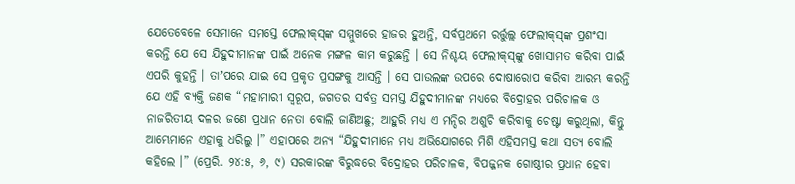ଯେତେବେଳେ ସେମାନେ ସମସ୍ତେ ଫେଲୀକ୍‌ସ୍‌ଙ୍କ ସମ୍ମୁଖରେ ହାଜର ହୁଅନ୍ତି, ସର୍ବପ୍ରଥମେ ରର୍ତ୍ତୁଲ୍ଲ ଫେଲୀକ୍‌ସ୍‌ଙ୍କ ପ୍ରଶଂସା କରନ୍ତି ଯେ ସେ ଯିହୁଦୀମାନଙ୍କ ପାଇଁ ଅନେକ ମଙ୍ଗଳ କାମ କରୁଛନ୍ତି । ସେ ନିଶ୍ଚୟ ଫେଲୀକ୍‌ସ୍‌ଙ୍କୁ ଖୋସାମତ କରିବା ପାଇଁ ଏପରି କୁହନ୍ତି । ତାʼପରେ ଯାଇ ସେ ପ୍ରକୃତ ପ୍ରସଙ୍ଗକୁ ଆସନ୍ତି । ସେ ପାଉଲଙ୍କ ଉପରେ ଦୋଷାରୋପ କରିବା ଆରମ୍ଭ କରନ୍ତି ଯେ ଏହି ବ୍ୟକ୍ତି ଜଣକ “ମହାମାରୀ ସ୍ୱରୂପ, ଜଗତର ସର୍ବତ୍ର ସମସ୍ତ ଯିହୁଦୀମାନଙ୍କ ମଧ୍ୟରେ ବିଦ୍ରୋହର ପରିଚାଳକ ଓ ନାଜରିତୀୟ ଦଳର ଜଣେ ପ୍ରଧାନ ନେତା ବୋଲି ଜାଣିଅଛୁ; ଆହୁରି ମଧ୍ୟ ଏ ମନ୍ଦିର ଅଶୁଚି କରିବାକୁ ଚେଷ୍ଟା କରୁଥିଲା, କିନ୍ତୁ ଆମ୍ଭେମାନେ ଏହାକୁ ଧରିଲୁ ।” ଏହାପରେ ଅନ୍ୟ “ଯିହୁଦୀମାନେ ମଧ୍ୟ ଅଭିଯୋଗରେ ମିଶି ଏହିସମସ୍ତ କଥା ସତ୍ୟ ବୋଲି କହିଲେ ।” (ପ୍ରେରି. ୨୪:୫, ୬, ୯) ସରକାରଙ୍କ ବିରୁଦ୍ଧରେ ବିଦ୍ରୋହର ପରିଚାଳକ, ବିପଜ୍ଜନକ ଗୋଷ୍ଠୀର ପ୍ରଧାନ ହେବା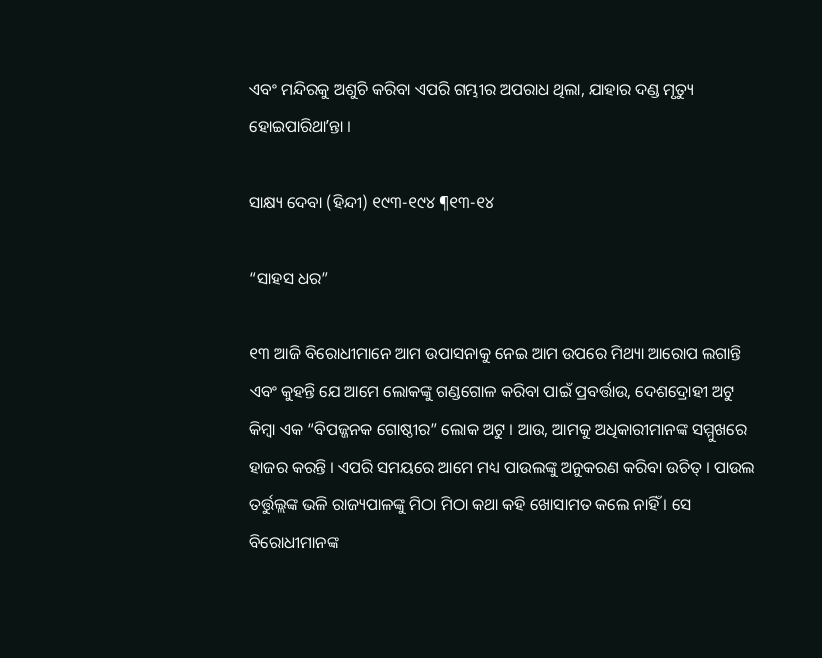ଏବଂ ମନ୍ଦିରକୁ ଅଶୁଚି କରିବା ଏପରି ଗମ୍ଭୀର ଅପରାଧ ଥିଲା, ଯାହାର ଦଣ୍ଡ ମୃତ୍ୟୁ ହୋଇପାରିଥାʼନ୍ତା ।

ସାକ୍ଷ୍ୟ ଦେବା (ହିନ୍ଦୀ) ୧୯୩-୧୯୪ ¶୧୩-୧୪

“ସାହସ ଧର”

୧୩ ଆଜି ବିରୋଧୀମାନେ ଆମ ଉପାସନାକୁ ନେଇ ଆମ ଉପରେ ମିଥ୍ୟା ଆରୋପ ଲଗାନ୍ତି ଏବଂ କୁହନ୍ତି ଯେ ଆମେ ଲୋକଙ୍କୁ ଗଣ୍ଡଗୋଳ କରିବା ପାଇଁ ପ୍ରବର୍ତ୍ତାଉ, ଦେଶଦ୍ରୋହୀ ଅଟୁ କିମ୍ବା ଏକ “ବିପଜ୍ଜନକ ଗୋଷ୍ଠୀର” ଲୋକ ଅଟୁ । ଆଉ, ଆମକୁ ଅଧିକାରୀମାନଙ୍କ ସମ୍ମୁଖରେ ହାଜର କରନ୍ତି । ଏପରି ସମୟରେ ଆମେ ମଧ୍ୟ ପାଉଲଙ୍କୁ ଅନୁକରଣ କରିବା ଉଚିତ୍‌ । ପାଉଲ ତର୍ତ୍ତୁଲ୍ଲଙ୍କ ଭଳି ରାଜ୍ୟପାଳଙ୍କୁ ମିଠା ମିଠା କଥା କହି ଖୋସାମତ କଲେ ନାହିଁ । ସେ ବିରୋଧୀମାନଙ୍କ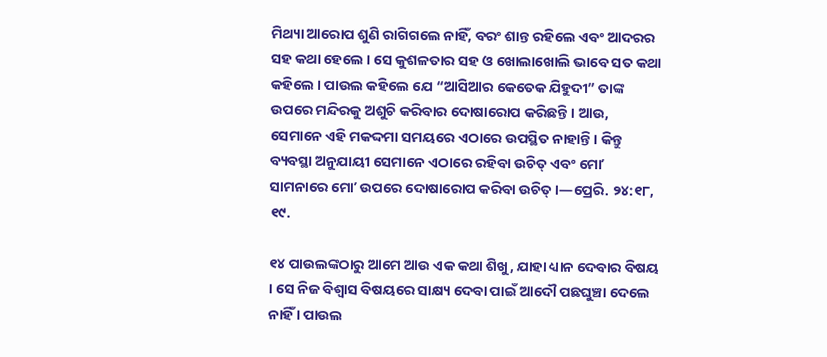ମିଥ୍ୟା ଆରୋପ ଶୁଣି ରାଗିଗଲେ ନାହିଁ, ବରଂ ଶାନ୍ତ ରହିଲେ ଏବଂ ଆଦରର ସହ କଥା ହେଲେ । ସେ କୁଶଳତାର ସହ ଓ ଖୋଲାଖୋଲି ଭାବେ ସତ କଥା କହିଲେ । ପାଉଲ କହିଲେ ଯେ “ଆସିଆର କେତେକ ଯିହୁଦୀ” ତାଙ୍କ ଉପରେ ମନ୍ଦିରକୁ ଅଶୁଚି କରିବାର ଦୋଷାରୋପ କରିଛନ୍ତି । ଆଉ, ସେମାନେ ଏହି ମକଦ୍ଦମା ସମୟରେ ଏଠାରେ ଉପସ୍ଥିତ ନାହାନ୍ତି । କିନ୍ତୁ ବ୍ୟବସ୍ଥା ଅନୁଯାୟୀ ସେମାନେ ଏଠାରେ ରହିବା ଉଚିତ୍‌ ଏବଂ ମୋʼ ସାମନାରେ ମୋʼ ଉପରେ ଦୋଷାରୋପ କରିବା ଉଚିତ୍‌ ।—ପ୍ରେରି. ୨୪:୧୮, ୧୯.

୧୪ ପାଉଲଙ୍କଠାରୁ ଆମେ ଆଉ ଏକ କଥା ଶିଖୁ, ଯାହା ଧ୍ୟାନ ଦେବାର ବିଷୟ । ସେ ନିଜ ବିଶ୍ୱାସ ବିଷୟରେ ସାକ୍ଷ୍ୟ ଦେବା ପାଇଁ ଆଦୌ ପଛଘୁଞ୍ଚା ଦେଲେ ନାହିଁ । ପାଉଲ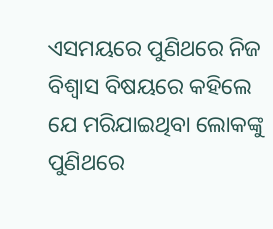ଏସମୟରେ ପୁଣିଥରେ ନିଜ ବିଶ୍ୱାସ ବିଷୟରେ କହିଲେ ଯେ ମରିଯାଇଥିବା ଲୋକଙ୍କୁ ପୁଣିଥରେ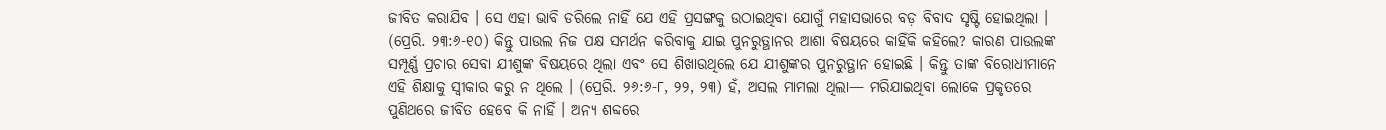ଜୀବିତ କରାଯିବ । ସେ ଏହା ଭାବି ଡରିଲେ ନାହିଁ ଯେ ଏହି ପ୍ରସଙ୍ଗକୁ ଉଠାଇଥିବା ଯୋଗୁଁ ମହାସଭାରେ ବଡ଼ ବିବାଦ ସୃଷ୍ଟି ହୋଇଥିଲା । (ପ୍ରେରି. ୨୩:୬-୧୦) କିନ୍ତୁ ପାଉଲ ନିଜ ପକ୍ଷ ସମର୍ଥନ କରିବାକୁ ଯାଇ ପୁନରୁତ୍ଥାନର ଆଶା ବିଷୟରେ କାହିଁକି କହିଲେ? କାରଣ ପାଉଲଙ୍କ ସମ୍ପୂର୍ଣ୍ଣ ପ୍ରଚାର ସେବା ଯୀଶୁଙ୍କ ବିଷୟରେ ଥିଲା ଏବଂ ସେ ଶିଖାଉଥିଲେ ଯେ ଯୀଶୁଙ୍କର ପୁନରୁତ୍ଥାନ ହୋଇଛି । କିନ୍ତୁ ତାଙ୍କ ବିରୋଧୀମାନେ ଏହି ଶିକ୍ଷାକୁ ସ୍ୱୀକାର କରୁ ନ ଥିଲେ । (ପ୍ରେରି. ୨୬:୬-୮, ୨୨, ୨୩) ହଁ, ଅସଲ ମାମଲା ଥିଲା— ମରିଯାଇଥିବା ଲୋକେ ପ୍ରକୃତରେ ପୁଣିଥରେ ଜୀବିତ ହେବେ କି ନାହିଁ । ଅନ୍ୟ ଶବ୍ଦରେ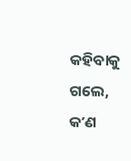କହିବାକୁ ଗଲେ, କʼଣ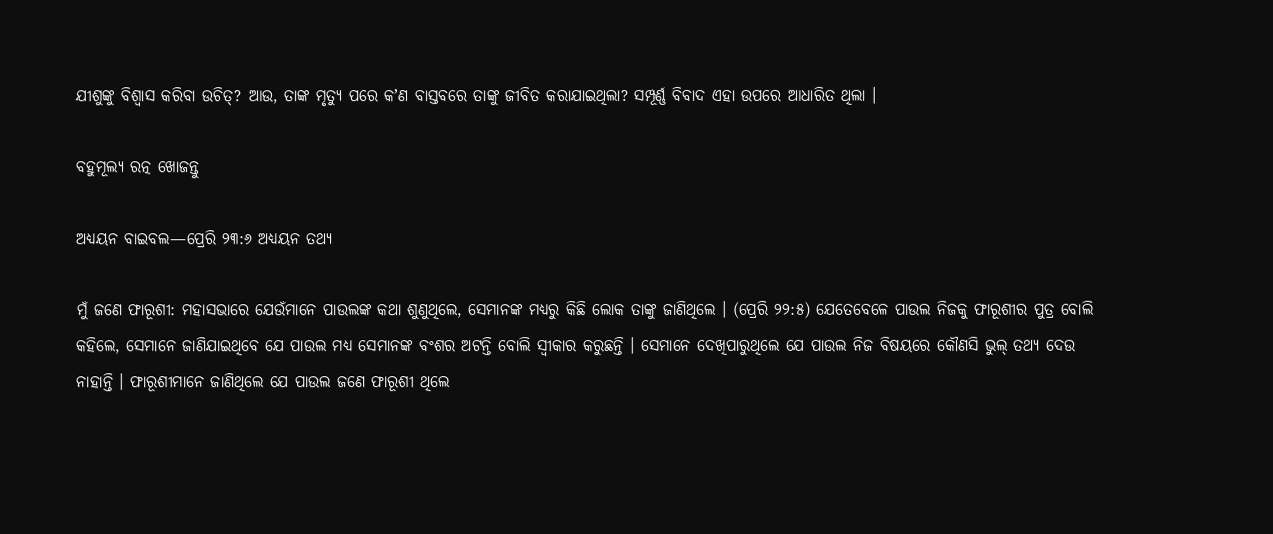ଯୀଶୁଙ୍କୁ ବିଶ୍ୱାସ କରିବା ଉଚିତ୍‌? ଆଉ, ତାଙ୍କ ମୃତ୍ୟୁ ପରେ କʼଣ ବାସ୍ତବରେ ତାଙ୍କୁ ଜୀବିତ କରାଯାଇଥିଲା? ସମ୍ପୂର୍ଣ୍ଣ ବିବାଦ ଏହା ଉପରେ ଆଧାରିତ ଥିଲା ।

ବହୁମୂଲ୍ୟ ରତ୍ନ ଖୋଜନ୍ତୁ

ଅଧ୍ୟୟନ ବାଇବଲ—ପ୍ରେରି ୨୩:୬ ଅଧ୍ୟୟନ ତଥ୍ୟ

ମୁଁ ଜଣେ ଫାରୂଶୀ: ମହାସଭାରେ ଯେଉଁମାନେ ପାଉଲଙ୍କ କଥା ଶୁଣୁଥିଲେ, ସେମାନଙ୍କ ମଧ୍ୟରୁ କିଛି ଲୋକ ତାଙ୍କୁ ଜାଣିଥିଲେ । (ପ୍ରେରି ୨୨:୫) ଯେତେବେଳେ ପାଉଲ ନିଜକୁ ଫାରୂଶୀର ପୁତ୍ର ବୋଲି କହିଲେ, ସେମାନେ ଜାଣିଯାଇଥିବେ ଯେ ପାଉଲ ମଧ୍ୟ ସେମାନଙ୍କ ବଂଶର ଅଟନ୍ତି ବୋଲି ସ୍ୱୀକାର କରୁଛନ୍ତି । ସେମାନେ ଦେଖିପାରୁଥିଲେ ଯେ ପାଉଲ ନିଜ ବିଷୟରେ କୌଣସି ଭୁଲ୍‌ ତଥ୍ୟ ଦେଉ ନାହାନ୍ତି । ଫାରୂଶୀମାନେ ଜାଣିଥିଲେ ଯେ ପାଉଲ ଜଣେ ଫାରୂଶୀ ଥିଲେ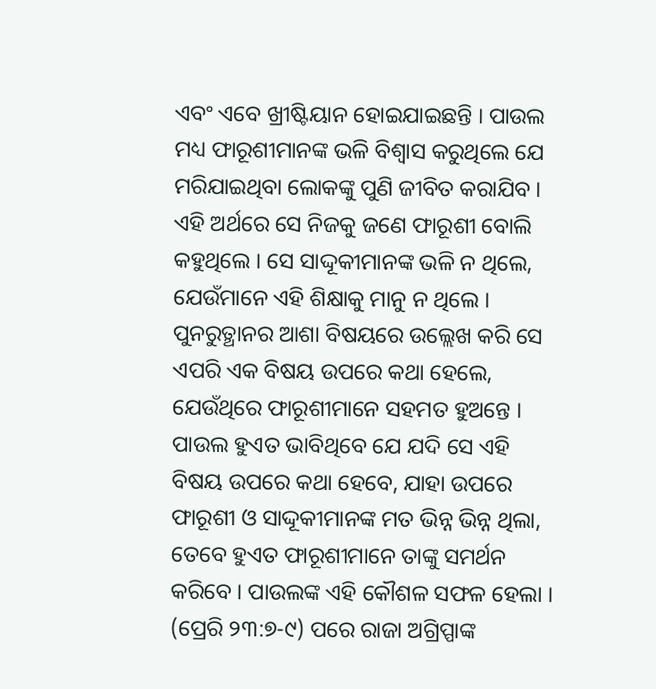ଏବଂ ଏବେ ଖ୍ରୀଷ୍ଟିୟାନ ହୋଇଯାଇଛନ୍ତି । ପାଉଲ ମଧ୍ୟ ଫାରୂଶୀମାନଙ୍କ ଭଳି ବିଶ୍ୱାସ କରୁଥିଲେ ଯେ ମରିଯାଇଥିବା ଲୋକଙ୍କୁ ପୁଣି ଜୀବିତ କରାଯିବ । ଏହି ଅର୍ଥରେ ସେ ନିଜକୁ ଜଣେ ଫାରୂଶୀ ବୋଲି କହୁଥିଲେ । ସେ ସାଦ୍ଦୂକୀମାନଙ୍କ ଭଳି ନ ଥିଲେ, ଯେଉଁମାନେ ଏହି ଶିକ୍ଷାକୁ ମାନୁ ନ ଥିଲେ । ପୁନରୁତ୍ଥାନର ଆଶା ବିଷୟରେ ଉଲ୍ଲେଖ କରି ସେ ଏପରି ଏକ ବିଷୟ ଉପରେ କଥା ହେଲେ, ଯେଉଁଥିରେ ଫାରୂଶୀମାନେ ସହମତ ହୁଅନ୍ତେ । ପାଉଲ ହୁଏତ ଭାବିଥିବେ ଯେ ଯଦି ସେ ଏହି ବିଷୟ ଉପରେ କଥା ହେବେ, ଯାହା ଉପରେ ଫାରୂଶୀ ଓ ସାଦ୍ଦୂକୀମାନଙ୍କ ମତ ଭିନ୍ନ ଭିନ୍ନ ଥିଲା, ତେବେ ହୁଏତ ଫାରୂଶୀମାନେ ତାଙ୍କୁ ସମର୍ଥନ କରିବେ । ପାଉଲଙ୍କ ଏହି କୌଶଳ ସଫଳ ହେଲା । (ପ୍ରେରି ୨୩:୭-୯) ପରେ ରାଜା ଅଗ୍ରିପ୍ପାଙ୍କ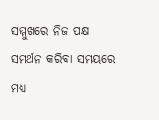ସମ୍ମୁଖରେ ନିଜ ପକ୍ଷ ସମର୍ଥନ କରିବା ସମୟରେ ମଧ୍ୟ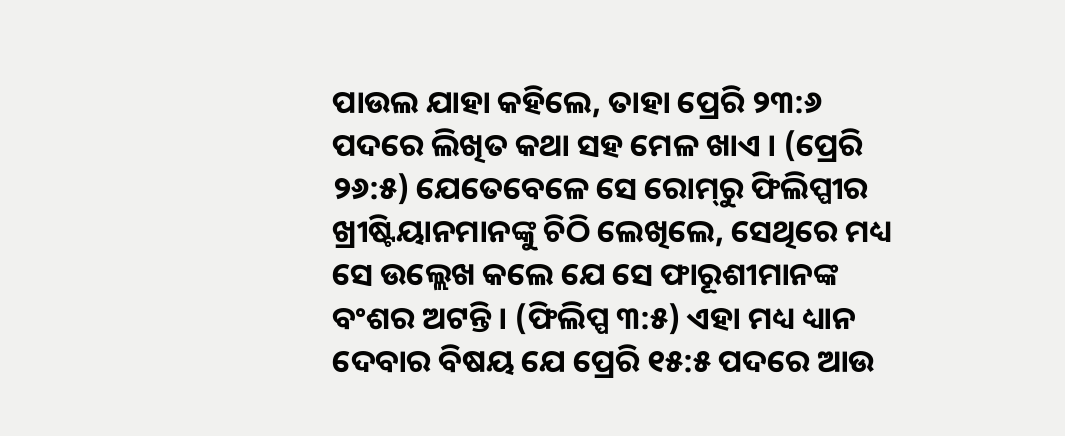ପାଉଲ ଯାହା କହିଲେ, ତାହା ପ୍ରେରି ୨୩:୬ ପଦରେ ଲିଖିତ କଥା ସହ ମେଳ ଖାଏ । (ପ୍ରେରି ୨୬:୫) ଯେତେବେଳେ ସେ ରୋମ୍‌ରୁ ଫିଲିପ୍ପୀର ଖ୍ରୀଷ୍ଟିୟାନମାନଙ୍କୁ ଚିଠି ଲେଖିଲେ, ସେଥିରେ ମଧ୍ୟ ସେ ଉଲ୍ଲେଖ କଲେ ଯେ ସେ ଫାରୂଶୀମାନଙ୍କ ବଂଶର ଅଟନ୍ତି । (ଫିଲିପ୍ପ ୩:୫) ଏହା ମଧ୍ୟ ଧ୍ୟାନ ଦେବାର ବିଷୟ ଯେ ପ୍ରେରି ୧୫:୫ ପଦରେ ଆଉ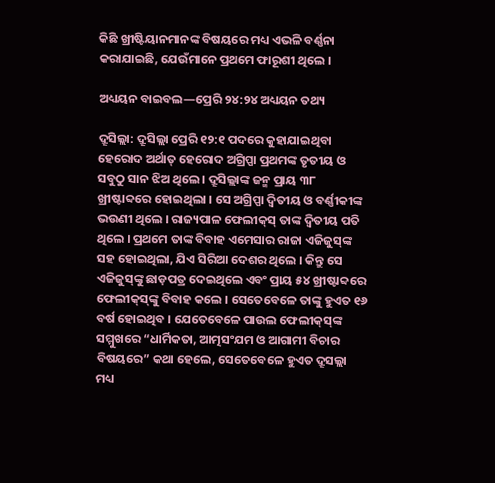କିଛି ଖ୍ରୀଷ୍ଟିୟାନମାନଙ୍କ ବିଷୟରେ ମଧ୍ୟ ଏଭଳି ବର୍ଣ୍ଣନା କରାଯାଇଛି, ଯେଉଁମାନେ ପ୍ରଥମେ ଫାରୂଶୀ ଥିଲେ ।

ଅଧ୍ୟୟନ ବାଇବଲ—ପ୍ରେରି ୨୪:୨୪ ଅଧ୍ୟୟନ ତଥ୍ୟ

ଦ୍ରୂସିଲ୍ଲା: ଦ୍ରୂସିଲ୍ଲା ପ୍ରେରି ୧୨:୧ ପଦରେ କୁହାଯାଇଥିବା ହେରୋଦ ଅର୍ଥାତ୍‌ ହେରୋଦ ଅଗ୍ରିପ୍ପା ପ୍ରଥମଙ୍କ ତୃତୀୟ ଓ ସବୁଠୁ ସାନ ଝିଅ ଥିଲେ । ଦ୍ରୂସିଲ୍ଲାଙ୍କ ଜନ୍ମ ପ୍ରାୟ ୩୮ ଖ୍ରୀଷ୍ଟାବ୍ଦରେ ହୋଇଥିଲା । ସେ ଅଗ୍ରିପ୍ପା ଦ୍ୱିତୀୟ ଓ ବର୍ଣ୍ଣୀକୀଙ୍କ ଭଉଣୀ ଥିଲେ । ରାଜ୍ୟପାଳ ଫେଲୀକ୍‌ସ୍‌ ତାଙ୍କ ଦ୍ୱିତୀୟ ପତି ଥିଲେ । ପ୍ରଥମେ ତାଙ୍କ ବିବାହ ଏମେସାର ରାଜା ଏଜିଜୁସ୍‌ଙ୍କ ସହ ହୋଇଥିଲା, ଯିଏ ସିରିଆ ଦେଶର ଥିଲେ । କିନ୍ତୁ ସେ ଏଜିଜୁସ୍‌ଙ୍କୁ ଛାଡ଼ପତ୍ର ଦେଇଥିଲେ ଏବଂ ପ୍ରାୟ ୫୪ ଖ୍ରୀଷ୍ଟାବ୍ଦରେ ଫେଲୀକ୍‌ସ୍‌ଙ୍କୁ ବିବାହ କଲେ । ସେତେବେଳେ ତାଙ୍କୁ ହୁଏତ ୧୬ ବର୍ଷ ହୋଇଥିବ । ଯେତେବେଳେ ପାଉଲ ଫେଲୀକ୍‌ସ୍‌ଙ୍କ ସମ୍ମୁଖରେ “ଧାର୍ମିକତା, ଆତ୍ମସଂଯମ ଓ ଆଗାମୀ ବିଚାର ବିଷୟରେ” କଥା ହେଲେ, ସେତେବେଳେ ହୁଏତ ଦ୍ରୂସଲ୍ଲା ମଧ୍ୟ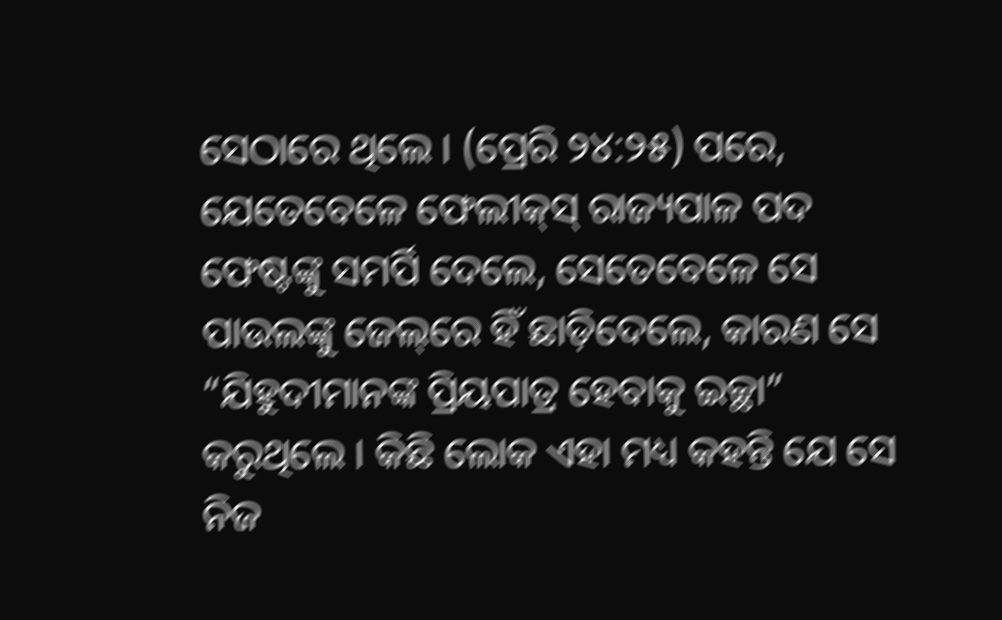ସେଠାରେ ଥିଲେ । (ପ୍ରେରି ୨୪:୨୫) ପରେ, ଯେତେବେଳେ ଫେଲୀକ୍‌ସ୍‌ ରାଜ୍ୟପାଳ ପଦ ଫେଷ୍ଟଙ୍କୁ ସମର୍ପି ଦେଲେ, ସେତେବେଳେ ସେ ପାଉଲଙ୍କୁ ଜେଲ୍‌ରେ ହିଁ ଛାଡ଼ିଦେଲେ, କାରଣ ସେ “ଯିହୁଦୀମାନଙ୍କ ପ୍ରିୟପାତ୍ର ହେବାକୁ ଇଚ୍ଛା” କରୁଥିଲେ । କିଛି ଲୋକ ଏହା ମଧ୍ୟ କହନ୍ତି ଯେ ସେ ନିଜ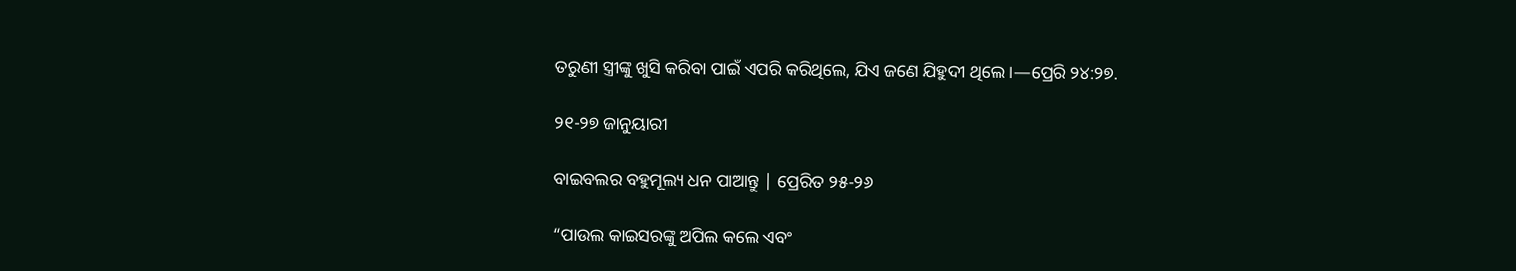ତରୁଣୀ ସ୍ତ୍ରୀଙ୍କୁ ଖୁସି କରିବା ପାଇଁ ଏପରି କରିଥିଲେ, ଯିଏ ଜଣେ ଯିହୁଦୀ ଥିଲେ ।—ପ୍ରେରି ୨୪:୨୭.

୨୧-୨୭ ଜାନୁୟାରୀ

ବାଇବଲର ବହୁମୂଲ୍ୟ ଧନ ପାଆନ୍ତୁ | ପ୍ରେରିତ ୨୫-୨୬

“ପାଉଲ କାଇସରଙ୍କୁ ଅପିଲ କଲେ ଏବଂ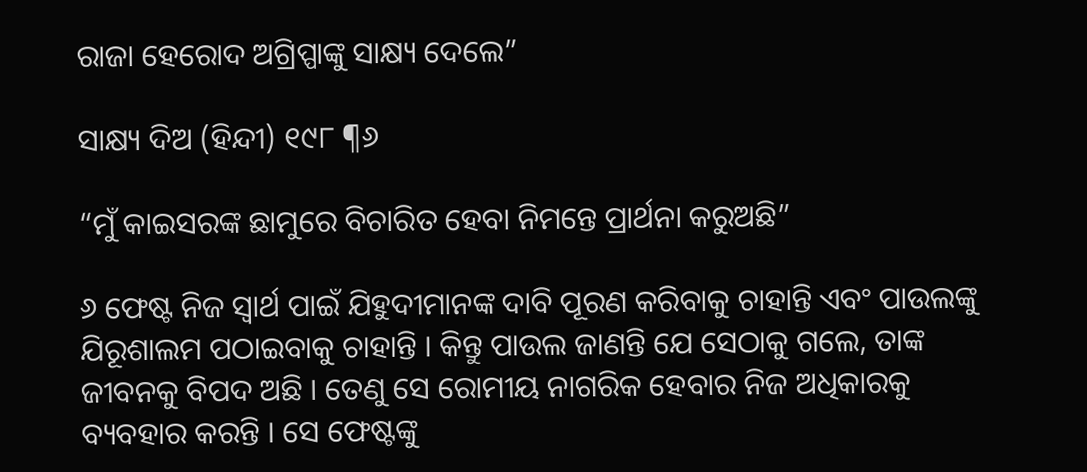ରାଜା ହେରୋଦ ଅଗ୍ରିପ୍ପାଙ୍କୁ ସାକ୍ଷ୍ୟ ଦେଲେ”

ସାକ୍ଷ୍ୟ ଦିଅ (ହିନ୍ଦୀ) ୧୯୮ ¶୬

“ମୁଁ କାଇସରଙ୍କ ଛାମୁରେ ବିଚାରିତ ହେବା ନିମନ୍ତେ ପ୍ରାର୍ଥନା କରୁଅଛି”

୬ ଫେଷ୍ଟ ନିଜ ସ୍ୱାର୍ଥ ପାଇଁ ଯିହୁଦୀମାନଙ୍କ ଦାବି ପୂରଣ କରିବାକୁ ଚାହାନ୍ତି ଏବଂ ପାଉଲଙ୍କୁ ଯିରୂଶାଲମ ପଠାଇବାକୁ ଚାହାନ୍ତି । କିନ୍ତୁ ପାଉଲ ଜାଣନ୍ତି ଯେ ସେଠାକୁ ଗଲେ, ତାଙ୍କ ଜୀବନକୁ ବିପଦ ଅଛି । ତେଣୁ ସେ ରୋମୀୟ ନାଗରିକ ହେବାର ନିଜ ଅଧିକାରକୁ ବ୍ୟବହାର କରନ୍ତି । ସେ ଫେଷ୍ଟଙ୍କୁ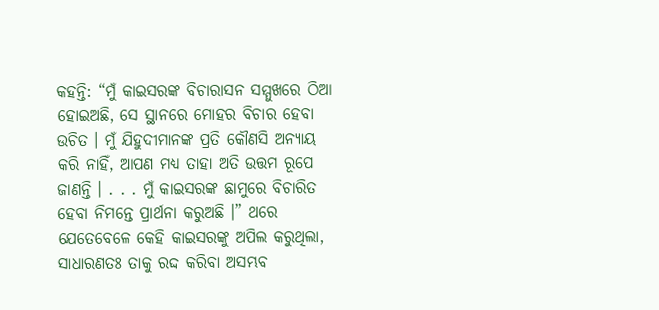କହନ୍ତି: “ମୁଁ କାଇସରଙ୍କ ବିଚାରାସନ ସମ୍ମୁଖରେ ଠିଆ ହୋଇଅଛି, ସେ ସ୍ଥାନରେ ମୋହର ବିଚାର ହେବା ଉଚିତ । ମୁଁ ଯିହୁଦୀମାନଙ୍କ ପ୍ରତି କୌଣସି ଅନ୍ୟାୟ କରି ନାହିଁ, ଆପଣ ମଧ୍ୟ ତାହା ଅତି ଉତ୍ତମ ରୂପେ ଜାଣନ୍ତି । . . . ମୁଁ କାଇସରଙ୍କ ଛାମୁରେ ବିଚାରିତ ହେବା ନିମନ୍ତେ ପ୍ରାର୍ଥନା କରୁଅଛି ।” ଥରେ ଯେତେବେଳେ କେହି କାଇସରଙ୍କୁ ଅପିଲ କରୁଥିଲା, ସାଧାରଣତଃ ତାକୁ ରଦ୍ଦ କରିବା ଅସମ୍ଭବ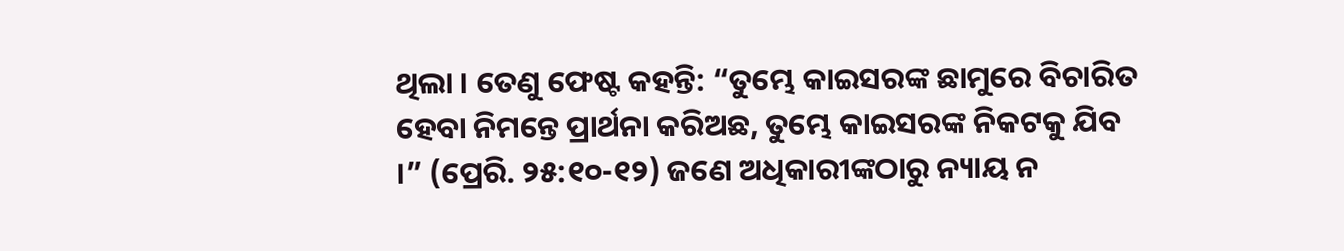ଥିଲା । ତେଣୁ ଫେଷ୍ଟ କହନ୍ତି: “ତୁମ୍ଭେ କାଇସରଙ୍କ ଛାମୁରେ ବିଚାରିତ ହେବା ନିମନ୍ତେ ପ୍ରାର୍ଥନା କରିଅଛ, ତୁମ୍ଭେ କାଇସରଙ୍କ ନିକଟକୁ ଯିବ ।” (ପ୍ରେରି. ୨୫:୧୦-୧୨) ଜଣେ ଅଧିକାରୀଙ୍କଠାରୁ ନ୍ୟାୟ ନ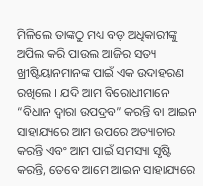ମିଳିଲେ ତାଙ୍କଠୁ ମଧ୍ୟ ବଡ଼ ଅଧିକାରୀଙ୍କୁ ଅପିଲ କରି ପାଉଲ ଆଜିର ସତ୍ୟ ଖ୍ରୀଷ୍ଟିୟାନମାନଙ୍କ ପାଇଁ ଏକ ଉଦାହରଣ ରଖିଲେ । ଯଦି ଆମ ବିରୋଧୀମାନେ “ବିଧାନ ଦ୍ୱାରା ଉପଦ୍ରବ” କରନ୍ତି ବା ଆଇନ ସାହାଯ୍ୟରେ ଆମ ଉପରେ ଅତ୍ୟାଚାର କରନ୍ତି ଏବଂ ଆମ ପାଇଁ ସମସ୍ୟା ସୃଷ୍ଟି କରନ୍ତି, ତେବେ ଆମେ ଆଇନ ସାହାଯ୍ୟରେ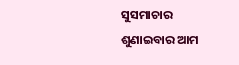ସୁସମାଚାର ଶୁଣାଇବାର ଆମ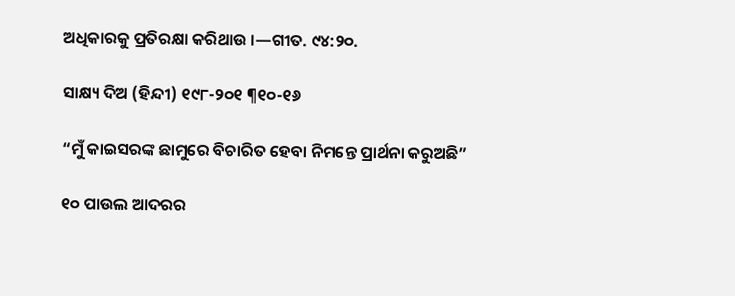ଅଧିକାରକୁ ପ୍ରତିରକ୍ଷା କରିଥାଉ ।—ଗୀତ. ୯୪:୨୦.

ସାକ୍ଷ୍ୟ ଦିଅ (ହିନ୍ଦୀ) ୧୯୮-୨୦୧ ¶୧୦-୧୬

“ମୁଁ କାଇସରଙ୍କ ଛାମୁରେ ବିଚାରିତ ହେବା ନିମନ୍ତେ ପ୍ରାର୍ଥନା କରୁଅଛି”

୧୦ ପାଉଲ ଆଦରର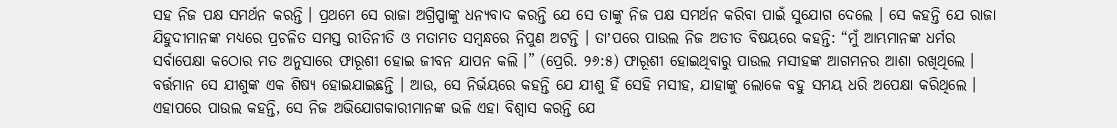ସହ ନିଜ ପକ୍ଷ ସମର୍ଥନ କରନ୍ତି । ପ୍ରଥମେ ସେ ରାଜା ଅଗ୍ରିପ୍ପାଙ୍କୁ ଧନ୍ୟବାଦ କରନ୍ତି ଯେ ସେ ତାଙ୍କୁ ନିଜ ପକ୍ଷ ସମର୍ଥନ କରିବା ପାଇଁ ସୁଯୋଗ ଦେଲେ । ସେ କହନ୍ତି ଯେ ରାଜା ଯିହୁଦୀମାନଙ୍କ ମଧ୍ୟରେ ପ୍ରଚଳିତ ସମସ୍ତ ରୀତିନୀତି ଓ ମତାମତ ସମ୍ବନ୍ଧରେ ନିପୁଣ ଅଟନ୍ତି । ତାʼପରେ ପାଉଲ ନିଜ ଅତୀତ ବିଷୟରେ କହନ୍ତି: “ମୁଁ ଆମ୍ଭମାନଙ୍କ ଧର୍ମର ସର୍ବାପେକ୍ଷା କଠୋର ମତ ଅନୁସାରେ ଫାରୂଶୀ ହୋଇ ଜୀବନ ଯାପନ କଲି ।” (ପ୍ରେରି. ୨୬:୫) ଫାରୂଶୀ ହୋଇଥିବାରୁ ପାଉଲ ମସୀହଙ୍କ ଆଗମନର ଆଶା ରଖିଥିଲେ । ବର୍ତ୍ତମାନ ସେ ଯୀଶୁଙ୍କ ଏକ ଶିଷ୍ୟ ହୋଇଯାଇଛନ୍ତି । ଆଉ, ସେ ନିର୍ଭୟରେ କହନ୍ତି ଯେ ଯୀଶୁ ହିଁ ସେହି ମସୀହ, ଯାହାଙ୍କୁ ଲୋକେ ବହୁ ସମୟ ଧରି ଅପେକ୍ଷା କରିଥିଲେ । ଏହାପରେ ପାଉଲ କହନ୍ତି, ସେ ନିଜ ଅଭିଯୋଗକାରୀମାନଙ୍କ ଭଳି ଏହା ବିଶ୍ୱାସ କରନ୍ତି ଯେ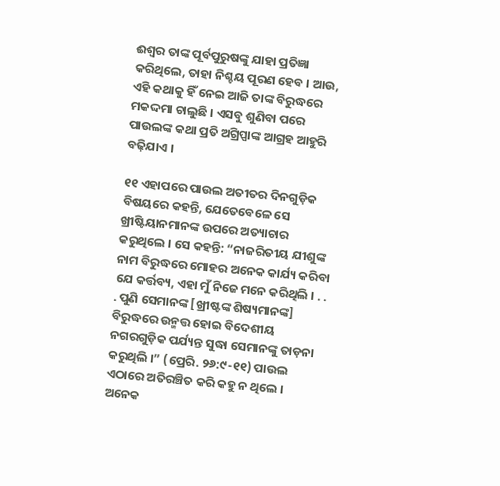ଈଶ୍ୱର ତାଙ୍କ ପୂର୍ବପୁରୁଷଙ୍କୁ ଯାହା ପ୍ରତିଜ୍ଞା କରିଥିଲେ, ତାହା ନିଶ୍ଚୟ ପୂରଣ ହେବ । ଆଉ, ଏହି କଥାକୁ ହିଁ ନେଇ ଆଜି ତାଙ୍କ ବିରୁଦ୍ଧରେ ମକଦ୍ଦମା ଚାଲୁଛି । ଏସବୁ ଶୁଣିବା ପରେ ପାଉଲଙ୍କ କଥା ପ୍ରତି ଅଗ୍ରିପ୍ପାଙ୍କ ଆଗ୍ରହ ଆହୁରି ବଢ଼ିଯାଏ ।

୧୧ ଏହାପରେ ପାଉଲ ଅତୀତର ଦିନଗୁଡ଼ିକ ବିଷୟରେ କହନ୍ତି, ଯେତେବେଳେ ସେ ଖ୍ରୀଷ୍ଟିୟାନମାନଙ୍କ ଉପରେ ଅତ୍ୟାଚାର କରୁଥିଲେ । ସେ କହନ୍ତି: “ନାଜରିତୀୟ ଯୀଶୁଙ୍କ ନାମ ବିରୁଦ୍ଧରେ ମୋହର ଅନେକ କାର୍ଯ୍ୟ କରିବା ଯେ କର୍ତ୍ତବ୍ୟ, ଏହା ମୁଁ ନିଜେ ମନେ କରିଥିଲି । . . . ପୁଣି ସେମାନଙ୍କ [ଖ୍ରୀଷ୍ଟଙ୍କ ଶିଷ୍ୟମାନଙ୍କ] ବିରୁଦ୍ଧରେ ଉନ୍ମତ୍ତ ହୋଇ ବିଦେଶୀୟ ନଗରଗୁଡ଼ିକ ପର୍ଯ୍ୟନ୍ତ ସୁଦ୍ଧା ସେମାନଙ୍କୁ ତାଡ଼ନା କରୁଥିଲି ।” (ପ୍ରେରି. ୨୬:୯-୧୧) ପାଉଲ ଏଠାରେ ଅତିରଞ୍ଚିତ କରି କହୁ ନ ଥିଲେ । ଅନେକ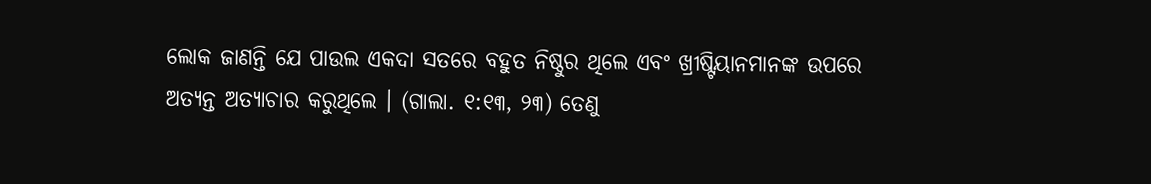ଲୋକ ଜାଣନ୍ତି ଯେ ପାଉଲ ଏକଦା ସତରେ ବହୁତ ନିଷ୍ଠୁର ଥିଲେ ଏବଂ ଖ୍ରୀଷ୍ଟିୟାନମାନଙ୍କ ଉପରେ ଅତ୍ୟନ୍ତ ଅତ୍ୟାଚାର କରୁଥିଲେ । (ଗାଲା. ୧:୧୩, ୨୩) ତେଣୁ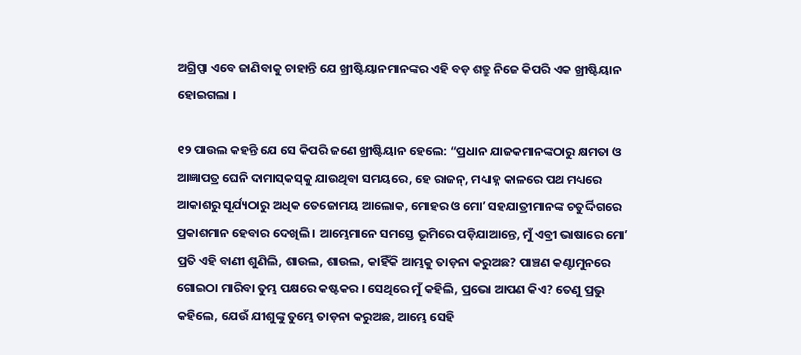ଅଗ୍ରିପ୍ପା ଏବେ ଜାଣିବାକୁ ଚାହାନ୍ତି ଯେ ଖ୍ରୀଷ୍ଟିୟାନମାନଙ୍କର ଏହି ବଡ଼ ଶତ୍ରୁ ନିଜେ କିପରି ଏକ ଖ୍ରୀଷ୍ଟିୟାନ ହୋଇଗଲା ।

୧୨ ପାଉଲ କହନ୍ତି ଯେ ସେ କିପରି ଜଣେ ଖ୍ରୀଷ୍ଟିୟାନ ହେଲେ: “ପ୍ରଧାନ ଯାଜକମାନଙ୍କଠାରୁ କ୍ଷମତା ଓ ଆଜ୍ଞାପତ୍ର ଘେନି ଦାମାସ୍‌କସ୍‌କୁ ଯାଉଥିବା ସମୟରେ, ହେ ରାଜନ୍‌, ମଧ୍ୟାହ୍ନ କାଳରେ ପଥ ମଧ୍ୟରେ ଆକାଶରୁ ସୂର୍ଯ୍ୟଠାରୁ ଅଧିକ ତେଜୋମୟ ଆଲୋକ, ମୋହର ଓ ମୋʼ ସହଯାତ୍ରୀମାନଙ୍କ ଚତୁର୍ଦ୍ଦିଗରେ ପ୍ରକାଶମାନ ହେବାର ଦେଖିଲି । ଆମ୍ଭେମାନେ ସମସ୍ତେ ଭୂମିରେ ପଡ଼ିଯାଆନ୍ତେ, ମୁଁ ଏବ୍ରୀ ଭାଷାରେ ମୋʼ ପ୍ରତି ଏହି ବାଣୀ ଶୁଣିଲି, ଶାଉଲ, ଶାଉଲ, କାହିଁକି ଆମ୍ଭକୁ ତାଡ଼ନା କରୁଅଛ? ପାଞ୍ଚଣ କଣ୍ଟାମୁନରେ ଗୋଇଠା ମାରିବା ତୁମ୍ଭ ପକ୍ଷରେ କଷ୍ଟକର । ସେଥିରେ ମୁଁ କହିଲି, ପ୍ରଭୋ ଆପଣ କିଏ? ତେଣୁ ପ୍ରଭୁ କହିଲେ, ଯେଉଁ ଯୀଶୁଙ୍କୁ ତୁମ୍ଭେ ତାଡ଼ନା କରୁଅଛ, ଆମ୍ଭେ ସେହି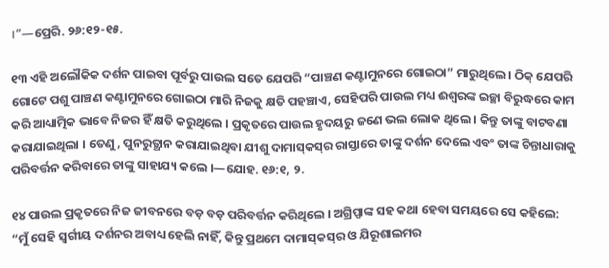।”—ପ୍ରେରି. ୨୬:୧୨-୧୫.

୧୩ ଏହି ଅଲୌକିକ ଦର୍ଶନ ପାଇବା ପୂର୍ବରୁ ପାଉଲ ସତେ ଯେପରି “ପାଞ୍ଚଣ କଣ୍ଟାମୁନରେ ଗୋଇଠା” ମାରୁଥିଲେ । ଠିକ୍‌ ଯେପରି ଗୋଟେ ପଶୁ ପାଞ୍ଚଣ କଣ୍ଟାମୁନରେ ଗୋଇଠା ମାରି ନିଜକୁ କ୍ଷତି ପହଞ୍ଚାଏ, ସେହିପରି ପାଉଲ ମଧ୍ୟ ଈଶ୍ୱରଙ୍କ ଇଚ୍ଛା ବିରୁଦ୍ଧରେ କାମ କରି ଆଧ୍ୟାତ୍ମିକ ଭାବେ ନିଜର ହିଁ କ୍ଷତି କରୁଥିଲେ । ପ୍ରକୃତରେ ପାଉଲ ହୃଦୟରୁ ଜଣେ ଭଲ ଲୋକ ଥିଲେ । କିନ୍ତୁ ତାଙ୍କୁ ବାଟବଣା କରାଯାଇଥିଲା । ତେଣୁ, ପୁନରୁତ୍ଥାନ କରାଯାଇଥିବା ଯୀଶୁ ଦାମାସ୍‌କସ୍‌ର ରାସ୍ତାରେ ତାଙ୍କୁ ଦର୍ଶନ ଦେଲେ ଏବଂ ତାଙ୍କ ଚିନ୍ତାଧାରାକୁ ପରିବର୍ତ୍ତନ କରିବାରେ ତାଙ୍କୁ ସାହାଯ୍ୟ କଲେ ।—ଯୋହ. ୧୬:୧, ୨.

୧୪ ପାଉଲ ପ୍ରକୃତରେ ନିଜ ଜୀବନରେ ବଡ଼ ବଡ଼ ପରିବର୍ତ୍ତନ କରିଥିଲେ । ଅଗ୍ରିପ୍ପାଙ୍କ ସହ କଥା ହେବା ସମୟରେ ସେ କହିଲେ: “ମୁଁ ସେହି ସ୍ୱର୍ଗୀୟ ଦର୍ଶନର ଅବାଧ୍ୟ ହେଲି ନାହିଁ, କିନ୍ତୁ ପ୍ରଥମେ ଦାମାସ୍‌କସ୍‌ର ଓ ଯିରୂଶାଲମର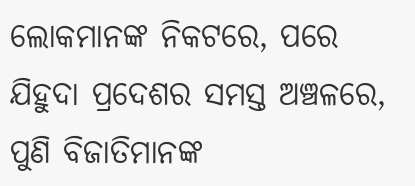ଲୋକମାନଙ୍କ ନିକଟରେ, ପରେ ଯିହୁଦା ପ୍ରଦେଶର ସମସ୍ତ ଅଞ୍ଚଳରେ, ପୁଣି ବିଜାତିମାନଙ୍କ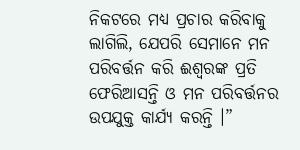ନିକଟରେ ମଧ୍ୟ ପ୍ରଚାର କରିବାକୁ ଲାଗିଲି, ଯେପରି ସେମାନେ ମନ ପରିବର୍ତ୍ତନ କରି ଈଶ୍ୱରଙ୍କ ପ୍ରତି ଫେରିଆସନ୍ତି ଓ ମନ ପରିବର୍ତ୍ତନର ଉପଯୁକ୍ତ କାର୍ଯ୍ୟ କରନ୍ତି ।”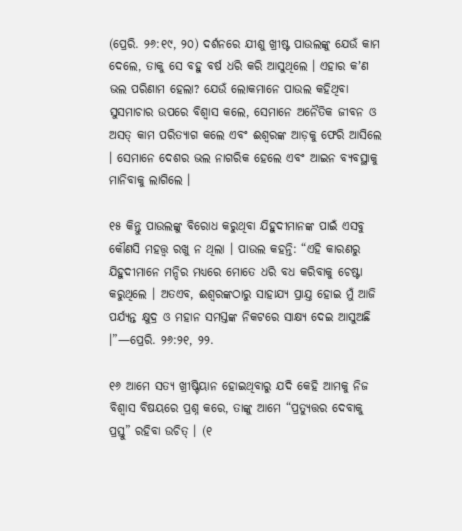(ପ୍ରେରି. ୨୬:୧୯, ୨୦) ଦର୍ଶନରେ ଯୀଶୁ ଖ୍ରୀଷ୍ଟ ପାଉଲଙ୍କୁ ଯେଉଁ କାମ ଦେଲେ, ତାକୁ ସେ ବହୁ ବର୍ଷ ଧରି କରି ଆସୁଥିଲେ । ଏହାର କʼଣ ଭଲ ପରିଣାମ ହେଲା? ଯେଉଁ ଲୋକମାନେ ପାଉଲ କହିଥିବା ସୁସମାଚାର ଉପରେ ବିଶ୍ୱାସ କଲେ, ସେମାନେ ଅନୈତିକ ଜୀବନ ଓ ଅସତ୍‌ କାମ ପରିତ୍ୟାଗ କଲେ ଏବଂ ଈଶ୍ୱରଙ୍କ ଆଡ଼କୁ ଫେରି ଆସିଲେ । ସେମାନେ ଦେଶର ଭଲ ନାଗରିକ ହେଲେ ଏବଂ ଆଇନ ବ୍ୟବସ୍ଥାକୁ ମାନିବାକୁ ଲାଗିଲେ ।

୧୫ କିନ୍ତୁ ପାଉଲଙ୍କୁ ବିରୋଧ କରୁଥିବା ଯିହୁଦୀମାନଙ୍କ ପାଇଁ ଏସବୁ କୌଣସି ମହତ୍ତ୍ୱ ରଖୁ ନ ଥିଲା । ପାଉଲ କହନ୍ତି: “ଏହି କାରଣରୁ ଯିହୁଦୀମାନେ ମନ୍ଦିର ମଧ୍ୟରେ ମୋତେ ଧରି ବଧ କରିବାକୁ ଚେଷ୍ଟା କରୁଥିଲେ । ଅତଏବ, ଈଶ୍ୱରଙ୍କଠାରୁ ସାହାଯ୍ୟ ପ୍ରାଯ୍ତ ହୋଇ ମୁଁ ଆଜି ପର୍ଯ୍ୟନ୍ତ କ୍ଷୁଦ୍ର ଓ ମହାନ ସମସ୍ତଙ୍କ ନିକଟରେ ସାକ୍ଷ୍ୟ ଦେଇ ଆସୁଅଛି ।”—ପ୍ରେରି. ୨୬:୨୧, ୨୨.

୧୬ ଆମେ ସତ୍ୟ ଖ୍ରୀଷ୍ଟିୟାନ ହୋଇଥିବାରୁ ଯଦି କେହି ଆମକୁ ନିଜ ବିଶ୍ୱାସ ବିଷୟରେ ପ୍ରଶ୍ନ କରେ, ତାଙ୍କୁ ଆମେ “ପ୍ରତ୍ୟୁତ୍ତର ଦେବାକୁ ପ୍ରସ୍ତୁ” ରହିବା ଉଚିତ୍‌ । (୧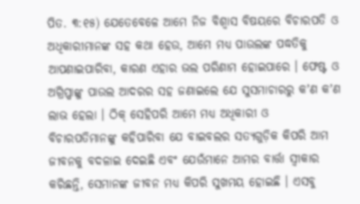ପିତ. ୩:୧୫) ଯେତେବେଳେ ଆମେ ନିଜ ବିଶ୍ୱାସ ବିଷୟରେ ବିଚାରପତି ଓ ଅଧିକାରୀମାନଙ୍କ ସହ କଥା ହେଉ, ଆମେ ମଧ୍ୟ ପାଉଲଙ୍କ ପଦ୍ଧତିକୁ ଆପଣାଇପାରିବା, କାରଣ ଏହାର ଭଲ ପରିଣାମ ହୋଇପାରେ । ଫେଷ୍ଟ ଓ ଅଗ୍ରିପ୍ପାଙ୍କୁ ପାଉଲ ଆଦରର ସହ ଜଣାଇଲେ ଯେ ସୁସମାଚାରରୁ କʼଣ କʼଣ ଲାଭ ହେଲା । ଠିକ୍‌ ସେହିପରି ଆମେ ମଧ୍ୟ ଅଧିକାରୀ ଓ ବିଚାରପତିମାନଙ୍କୁ କହିପାରିବା ଯେ ବାଇବଲର ସତ୍ୟଗୁଡ଼ିକ କିପରି ଆମ ଜୀବନକୁ ବଦଳାଇ ଦେଇଛି ଏବଂ ଯେଉଁମାନେ ଆମର ବାର୍ତ୍ତା ସ୍ୱୀକାର କରିଛନ୍ତି, ସେମାନଙ୍କ ଜୀବନ ମଧ୍ୟ କିପରି ସୁଖମୟ ହୋଇଛି । ଏସବୁ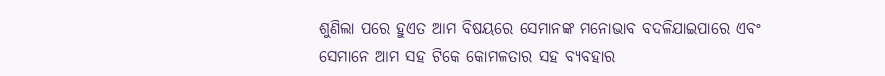ଶୁଣିଲା ପରେ ହୁଏତ ଆମ ବିଷୟରେ ସେମାନଙ୍କ ମନୋଭାବ ବଦଳିଯାଇପାରେ ଏବଂ ସେମାନେ ଆମ ସହ ଟିକେ କୋମଳତାର ସହ ବ୍ୟବହାର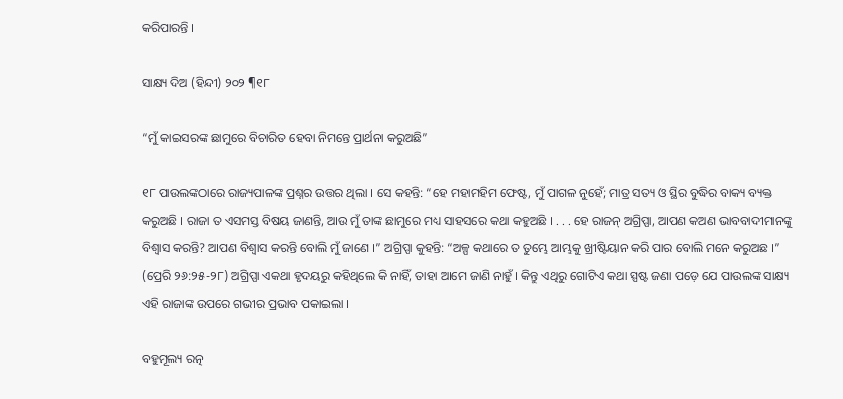କରିପାରନ୍ତି ।

ସାକ୍ଷ୍ୟ ଦିଅ (ହିନ୍ଦୀ) ୨୦୨ ¶୧୮

“ମୁଁ କାଇସରଙ୍କ ଛାମୁରେ ବିଚାରିତ ହେବା ନିମନ୍ତେ ପ୍ରାର୍ଥନା କରୁଅଛି”

୧୮ ପାଉଲଙ୍କଠାରେ ରାଜ୍ୟପାଳଙ୍କ ପ୍ରଶ୍ନର ଉତ୍ତର ଥିଲା । ସେ କହନ୍ତି: “ହେ ମହାମହିମ ଫେଷ୍ଟ, ମୁଁ ପାଗଳ ନୁହେଁ; ମାତ୍ର ସତ୍ୟ ଓ ସ୍ଥିର ବୁଦ୍ଧିର ବାକ୍ୟ ବ୍ୟକ୍ତ କରୁଅଛି । ରାଜା ତ ଏସମସ୍ତ ବିଷୟ ଜାଣନ୍ତି, ଆଉ ମୁଁ ତାଙ୍କ ଛାମୁରେ ମଧ୍ୟ ସାହସରେ କଥା କହୁଅଛି । . . . ହେ ରାଜନ୍‌ ଅଗ୍ରିପ୍ପା, ଆପଣ କଅଣ ଭାବବାଦୀମାନଙ୍କୁ ବିଶ୍ୱାସ କରନ୍ତି? ଆପଣ ବିଶ୍ୱାସ କରନ୍ତି ବୋଲି ମୁଁ ଜାଣେ ।” ଅଗ୍ରିପ୍ପା କୁହନ୍ତି: “ଅଳ୍ପ କଥାରେ ତ ତୁମ୍ଭେ ଆମ୍ଭକୁ ଖ୍ରୀଷ୍ଟିୟାନ କରି ପାର ବୋଲି ମନେ କରୁଅଛ ।” (ପ୍ରେରି ୨୬:୨୫-୨୮) ଅଗ୍ରିପ୍ପା ଏକଥା ହୃଦୟରୁ କହିଥିଲେ କି ନାହିଁ, ତାହା ଆମେ ଜାଣି ନାହୁଁ । କିନ୍ତୁ ଏଥିରୁ ଗୋଟିଏ କଥା ସ୍ପଷ୍ଟ ଜଣା ପଡ଼େ ଯେ ପାଉଲଙ୍କ ସାକ୍ଷ୍ୟ ଏହି ରାଜାଙ୍କ ଉପରେ ଗଭୀର ପ୍ରଭାବ ପକାଇଲା ।

ବହୁମୂଲ୍ୟ ରତ୍ନ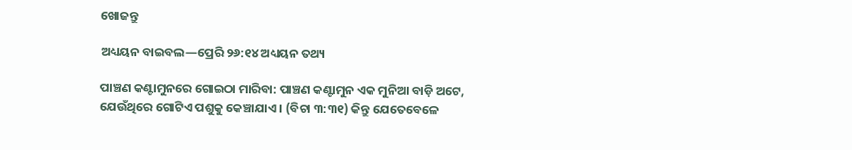ଖୋଜନ୍ତୁ

ଅଧ୍ୟୟନ ବାଇବଲ—ପ୍ରେରି ୨୬:୧୪ ଅଧ୍ୟୟନ ତଥ୍ୟ

ପାଞ୍ଚଣ କଣ୍ଟାମୁନରେ ଗୋଇଠା ମାରିବା: ପାଞ୍ଚଣ କଣ୍ଟାମୁନ ଏକ ମୁନିଆ ବାଡ଼ି ଅଟେ, ଯେଉଁଥିରେ ଗୋଟିଏ ପଶୁକୁ କେଞ୍ଚାଯାଏ । (ବିଚା ୩:୩୧) କିନ୍ତୁ ଯେତେବେଳେ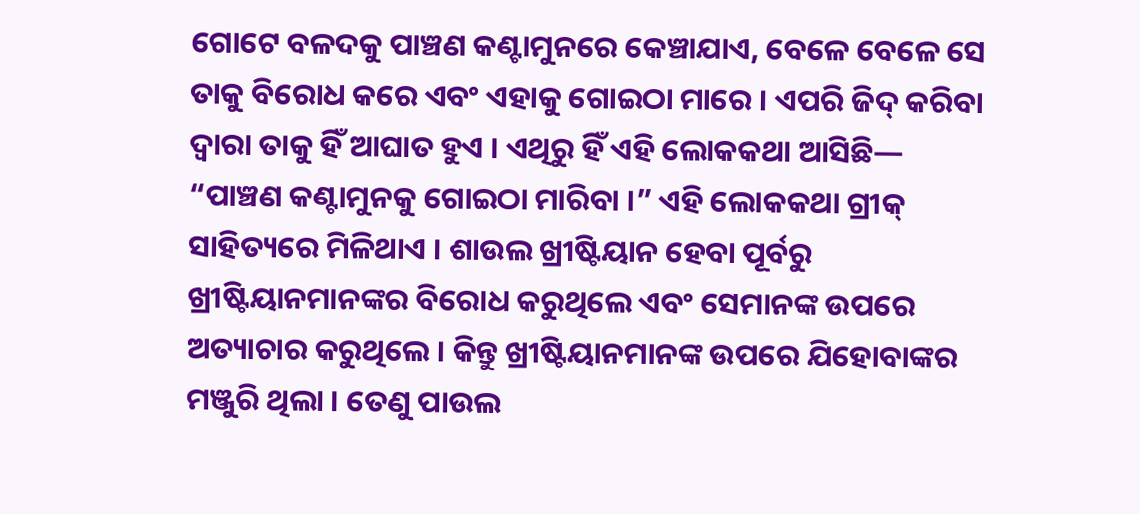ଗୋଟେ ବଳଦକୁ ପାଞ୍ଚଣ କଣ୍ଟାମୁନରେ କେଞ୍ଚାଯାଏ, ବେଳେ ବେଳେ ସେ ତାକୁ ବିରୋଧ କରେ ଏବଂ ଏହାକୁ ଗୋଇଠା ମାରେ । ଏପରି ଜିଦ୍‌ କରିବା ଦ୍ୱାରା ତାକୁ ହିଁ ଆଘାତ ହୁଏ । ଏଥିରୁ ହିଁ ଏହି ଲୋକକଥା ଆସିଛି— “ପାଞ୍ଚଣ କଣ୍ଟାମୁନକୁ ଗୋଇଠା ମାରିବା ।” ଏହି ଲୋକକଥା ଗ୍ରୀକ୍‌ ସାହିତ୍ୟରେ ମିଳିଥାଏ । ଶାଉଲ ଖ୍ରୀଷ୍ଟିୟାନ ହେବା ପୂର୍ବରୁ ଖ୍ରୀଷ୍ଟିୟାନମାନଙ୍କର ବିରୋଧ କରୁଥିଲେ ଏବଂ ସେମାନଙ୍କ ଉପରେ ଅତ୍ୟାଚାର କରୁଥିଲେ । କିନ୍ତୁ ଖ୍ରୀଷ୍ଟିୟାନମାନଙ୍କ ଉପରେ ଯିହୋବାଙ୍କର ମଞ୍ଜୁରି ଥିଲା । ତେଣୁ ପାଉଲ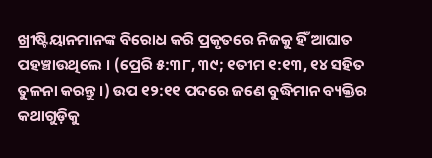ଖ୍ରୀଷ୍ଟିୟାନମାନଙ୍କ ବିରୋଧ କରି ପ୍ରକୃତରେ ନିଜକୁ ହିଁ ଆଘାତ ପହଞ୍ଚାଉଥିଲେ । (ପ୍ରେରି ୫:୩୮, ୩୯; ୧ତୀମ ୧:୧୩, ୧୪ ସହିତ ତୁଳନା କରନ୍ତୁ ।) ଉପ ୧୨:୧୧ ପଦରେ ଜଣେ ବୁଦ୍ଧିମାନ ବ୍ୟକ୍ତିର କଥାଗୁଡ଼ିକୁ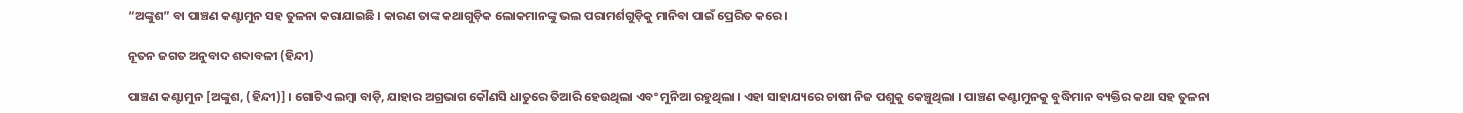“ଅଙ୍କୁଶ” ବା ପାଞ୍ଚଣ କଣ୍ଟାମୁନ ସହ ତୁଳନା କରାଯାଇଛି । କାରଣ ତାଙ୍କ କଥାଗୁଡ଼ିକ ଲୋକମାନଙ୍କୁ ଭଲ ପରାମର୍ଶଗୁଡ଼ିକୁ ମାନିବା ପାଇଁ ପ୍ରେରିତ କରେ ।

ନୂତନ ଜଗତ ଅନୁବାଦ ଶବ୍ଦାବଳୀ (ହିନ୍ଦୀ)

ପାଞ୍ଚଣ କଣ୍ଟାମୁନ [ଅଙ୍କୁଶ, (ହିନ୍ଦୀ)] । ଗୋଟିଏ ଲମ୍ବା ବାଡ଼ି, ଯାହାର ଅଗ୍ରଭାଗ କୌଣସି ଧାତୁରେ ତିଆରି ହେଉଥିଲା ଏବଂ ମୁନିଆ ରହୁଥିଲା । ଏହା ସାହାଯ୍ୟରେ ଚାଷୀ ନିଜ ପଶୁକୁ କେଞ୍ଚୁଥିଲା । ପାଞ୍ଚଣ କଣ୍ଟାମୁନକୁ ବୁଦ୍ଧିମାନ ବ୍ୟକ୍ତିର କଥା ସହ ତୁଳନା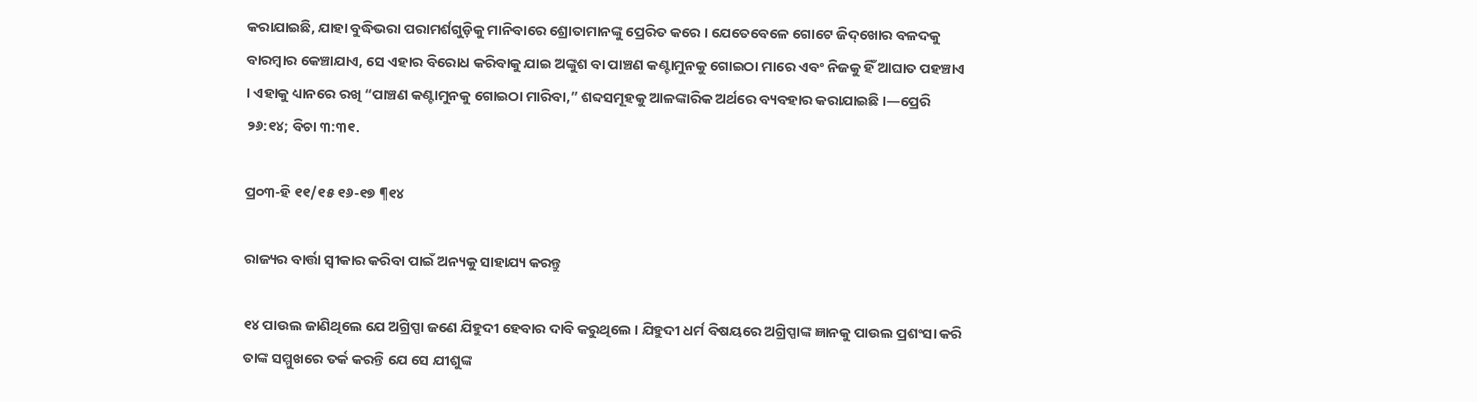କରାଯାଇଛି, ଯାହା ବୁଦ୍ଧିଭରା ପରାମର୍ଶଗୁଡ଼ିକୁ ମାନିବାରେ ଶ୍ରୋତାମାନଙ୍କୁ ପ୍ରେରିତ କରେ । ଯେତେବେଳେ ଗୋଟେ ଜିଦ୍‌ଖୋର ବଳଦକୁ ବାରମ୍ବାର କେଞ୍ଚାଯାଏ, ସେ ଏହାର ବିରୋଧ କରିବାକୁ ଯାଇ ଅଙ୍କୁଶ ବା ପାଞ୍ଚଣ କଣ୍ଟାମୁନକୁ ଗୋଇଠା ମାରେ ଏବଂ ନିଜକୁ ହିଁ ଆଘାତ ପହଞ୍ଚାଏ । ଏହାକୁ ଧ୍ୟାନରେ ରଖି “ପାଞ୍ଚଣ କଣ୍ଟାମୁନକୁ ଗୋଇଠା ମାରିବା,” ଶବ୍ଦସମୂହକୁ ଆଳଙ୍କାରିକ ଅର୍ଥରେ ବ୍ୟବହାର କରାଯାଇଛି ।—ପ୍ରେରି ୨୬:୧୪; ବିଚା ୩:୩୧.

ପ୍ର୦୩-ହି ୧୧/୧୫ ୧୬-୧୭ ¶୧୪

ରାଜ୍ୟର ବାର୍ତ୍ତା ସ୍ୱୀକାର କରିବା ପାଇଁ ଅନ୍ୟକୁ ସାହାଯ୍ୟ କରନ୍ତୁ

୧୪ ପାଉଲ ଜାଣିଥିଲେ ଯେ ଅଗ୍ରିପ୍ପା ଜଣେ ଯିହୁଦୀ ହେବାର ଦାବି କରୁଥିଲେ । ଯିହୁଦୀ ଧର୍ମ ବିଷୟରେ ଅଗ୍ରିପ୍ପାଙ୍କ ଜ୍ଞାନକୁ ପାଉଲ ପ୍ରଶଂସା କରି ତାଙ୍କ ସମ୍ମୁଖରେ ତର୍କ କରନ୍ତି ଯେ ସେ ଯୀଶୁଙ୍କ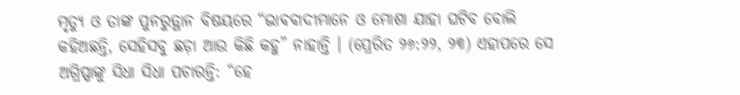ମୃତ୍ୟୁ ଓ ତାଙ୍କ ପୁନରୁତ୍ଥାନ ବିଷୟରେ “ଭାବବାଦୀମାନେ ଓ ମୋଶା ଯାହା ଘଟିବ ବୋଲି କହିଅଛନ୍ତି, ସେହିସବୁ ଛଡ଼ା ଆଉ କିଛି କହୁ” ନାହାନ୍ତି । (ପ୍ରେରିତ ୨୬:୨୨, ୨୩) ଏହାପରେ ସେ ଅଗ୍ରିପ୍ପାଙ୍କୁ ସିଧା ସିଧା ପଚାରନ୍ତି: “ହେ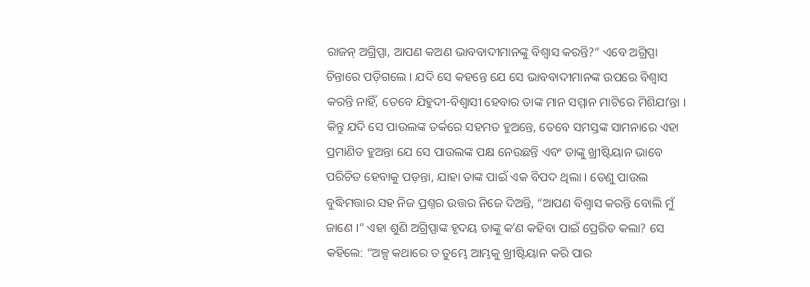ରାଜନ୍‌ ଅଗ୍ରିପ୍ପା, ଆପଣ କଅଣ ଭାବବାଦୀମାନଙ୍କୁ ବିଶ୍ୱାସ କରନ୍ତି?” ଏବେ ଅଗ୍ରିପ୍ପା ଚିନ୍ତାରେ ପଡ଼ିଗଲେ । ଯଦି ସେ କହନ୍ତେ ଯେ ସେ ଭାବବାଦୀମାନଙ୍କ ଉପରେ ବିଶ୍ୱାସ କରନ୍ତି ନାହିଁ, ତେବେ ଯିହୁଦୀ-ବିଶ୍ୱାସୀ ହେବାର ତାଙ୍କ ମାନ ସମ୍ମାନ ମାଟିରେ ମିଶିଯାʼନ୍ତା । କିନ୍ତୁ ଯଦି ସେ ପାଉଲଙ୍କ ତର୍କରେ ସହମତ ହୁଅନ୍ତେ, ତେବେ ସମସ୍ତଙ୍କ ସାମନାରେ ଏହା ପ୍ରମାଣିତ ହୁଅନ୍ତା ଯେ ସେ ପାଉଲଙ୍କ ପକ୍ଷ ନେଉଛନ୍ତି ଏବଂ ତାଙ୍କୁ ଖ୍ରୀଷ୍ଟିୟାନ ଭାବେ ପରିଚିତ ହେବାକୁ ପଡ଼ନ୍ତା, ଯାହା ତାଙ୍କ ପାଇଁ ଏକ ବିପଦ ଥିଲା । ତେଣୁ ପାଉଲ ବୁଦ୍ଧିମତ୍ତାର ସହ ନିଜ ପ୍ରଶ୍ନର ଉତ୍ତର ନିଜେ ଦିଅନ୍ତି, “ଆପଣ ବିଶ୍ୱାସ କରନ୍ତି ବୋଲି ମୁଁ ଜାଣେ ।” ଏହା ଶୁଣି ଅଗ୍ରିପ୍ପାଙ୍କ ହୃଦୟ ତାଙ୍କୁ କʼଣ କହିବା ପାଇଁ ପ୍ରେରିତ କଲା? ସେ କହିଲେ: “ଅଳ୍ପ କଥାରେ ତ ତୁମ୍ଭେ ଆମ୍ଭକୁ ଖ୍ରୀଷ୍ଟିୟାନ କରି ପାର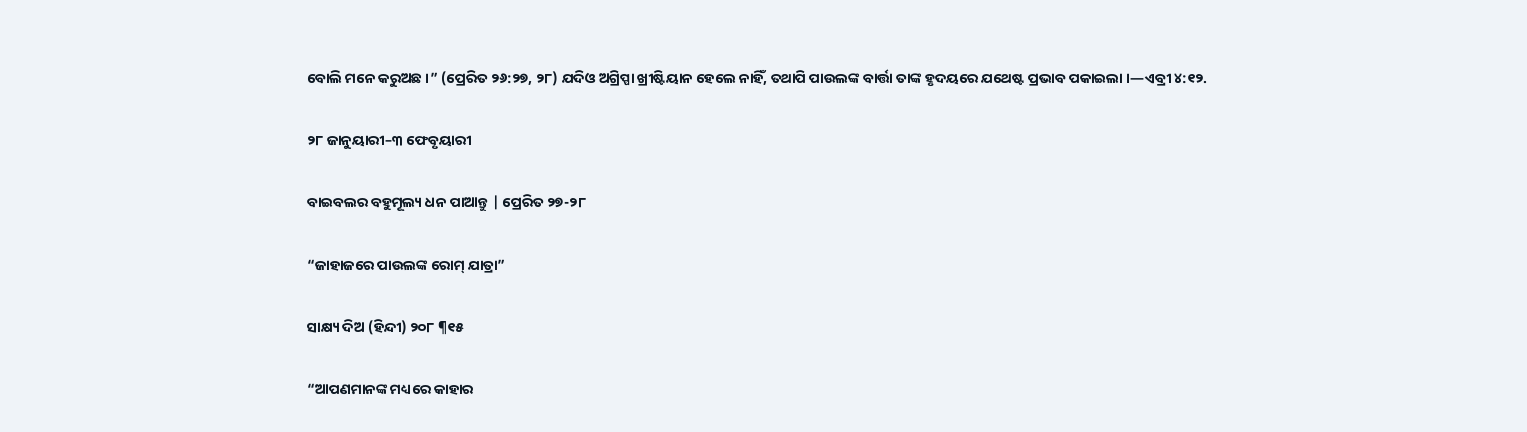ବୋଲି ମନେ କରୁଅଛ ।” (ପ୍ରେରିତ ୨୬:୨୭, ୨୮) ଯଦିଓ ଅଗ୍ରିପ୍ପା ଖ୍ରୀଷ୍ଟିୟାନ ହେଲେ ନାହିଁ, ତଥାପି ପାଉଲଙ୍କ ବାର୍ତ୍ତା ତାଙ୍କ ହୃଦୟରେ ଯଥେଷ୍ଟ ପ୍ରଭାବ ପକାଇଲା ।—ଏବ୍ରୀ ୪:୧୨.

୨୮ ଜାନୁୟାରୀ–୩ ଫେବୃୟାରୀ

ବାଇବଲର ବହୁମୂଲ୍ୟ ଧନ ପାଆନ୍ତୁ | ପ୍ରେରିତ ୨୭-୨୮

“ଜାହାଜରେ ପାଉଲଙ୍କ ରୋମ୍‌ ଯାତ୍ରା”

ସାକ୍ଷ୍ୟ ଦିଅ (ହିନ୍ଦୀ) ୨୦୮ ¶୧୫

“ଆପଣମାନଙ୍କ ମଧ୍ୟରେ କାହାର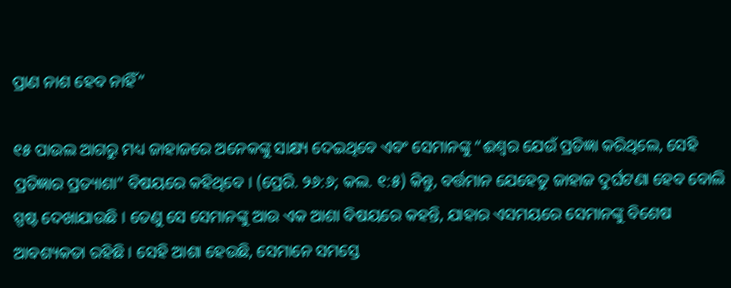ପ୍ରାଣ ନାଶ ହେବ ନାହିଁ”

୧୫ ପାଉଲ ଆଗରୁ ମଧ୍ୟ ଜାହାଜରେ ଅନେକଙ୍କୁ ସାକ୍ଷ୍ୟ ଦେଇଥିବେ ଏବଂ ସେମାନଙ୍କୁ “ଈଶ୍ୱର ଯେଉଁ ପ୍ରତିଜ୍ଞା କରିଥିଲେ, ସେହି ପ୍ରତିଜ୍ଞାର ପ୍ରତ୍ୟାଶା” ବିଷୟରେ କହିଥିବେ । (ପ୍ରେରି. ୨୬:୬; କଲ. ୧:୫) କିନ୍ତୁ, ବର୍ତ୍ତମାନ ଯେହେତୁ ଜାହାଜ ଦୁର୍ଘଟଣା ହେବ ବୋଲି ସ୍ପଷ୍ଟ ଦେଖାଯାଉଛି । ତେଣୁ ସେ ସେମାନଙ୍କୁ ଆଉ ଏକ ଆଶା ବିଷୟରେ କହନ୍ତି, ଯାହାର ଏସମୟରେ ସେମାନଙ୍କୁ ବିଶେଷ ଆବଶ୍ୟକତା ରହିଛି । ସେହି ଆଶା ହେଉଛି, ସେମାନେ ସମସ୍ତେ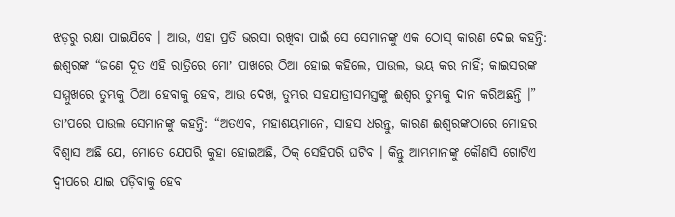ଝଡ଼ରୁ ରକ୍ଷା ପାଇଯିବେ । ଆଉ, ଏହା ପ୍ରତି ଭରସା ରଖିବା ପାଇଁ ସେ ସେମାନଙ୍କୁ ଏକ ଠୋସ୍‌ କାରଣ ଦେଇ କହନ୍ତି: ଈଶ୍ୱରଙ୍କ “ଜଣେ ଦୂତ ଏହି ରାତ୍ରିରେ ମୋʼ ପାଖରେ ଠିଆ ହୋଇ କହିଲେ, ପାଉଲ, ଭୟ କର ନାହିଁ; କାଇସରଙ୍କ ସମ୍ମୁଖରେ ତୁମ୍ଭକୁ ଠିଆ ହେବାକୁ ହେବ, ଆଉ ଦେଖ, ତୁମ୍ଭର ସହଯାତ୍ରୀସମସ୍ତଙ୍କୁ ଈଶ୍ୱର ତୁମ୍ଭକୁ ଦାନ କରିଅଛନ୍ତି ।” ତାʼପରେ ପାଉଲ ସେମାନଙ୍କୁ କହନ୍ତି: “ଅତଏବ, ମହାଶୟମାନେ, ସାହସ ଧରନ୍ତୁ, କାରଣ ଈଶ୍ୱରଙ୍କଠାରେ ମୋହର ବିଶ୍ୱାସ ଅଛି ଯେ, ମୋତେ ଯେପରି କୁହା ହୋଇଅଛି, ଠିକ୍‌ ସେହିପରି ଘଟିବ । କିନ୍ତୁ ଆମ୍ଭମାନଙ୍କୁ କୌଣସି ଗୋଟିଏ ଦ୍ୱୀପରେ ଯାଇ ପଡ଼ିବାକୁ ହେବ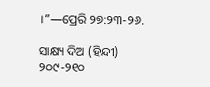।”—ପ୍ରେରି ୨୭:୨୩-୨୬.

ସାକ୍ଷ୍ୟ ଦିଅ (ହିନ୍ଦୀ) ୨୦୯-୨୧୦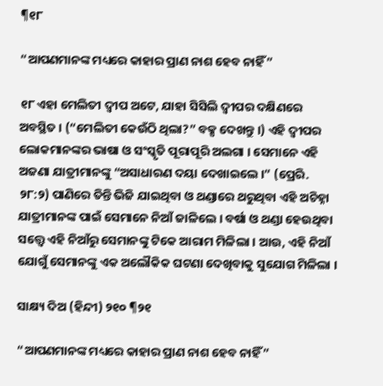¶୧୮

“ଆପଣମାନଙ୍କ ମଧ୍ୟରେ କାହାର ପ୍ରାଣ ନାଶ ହେବ ନାହିଁ”

୧୮ ଏହା ମେଲିତୀ ଦ୍ୱୀପ ଅଟେ, ଯାହା ସିସିଲି ଦ୍ୱୀପର ଦକ୍ଷିଣରେ ଅବସ୍ଥିତ । (“ମେଲିତୀ କେଉଁଠି ଥିଲା?” ବକ୍ସ ଦେଖନ୍ତୁ ।) ଏହି ଦ୍ୱୀପର ଲୋକମାନଙ୍କର ଭାଷା ଓ ସଂସ୍କୃତି ପୂରାପୂରି ଅଲଗା । ସେମାନେ ଏହି ଅଜଣା ଯାତ୍ରୀମାନଙ୍କୁ “ଅସାଧାରଣ ଦୟା ଦେଖାଇଲେ ।” (ପ୍ରେରି. ୨୮:୨) ପାଣିରେ ତିନ୍ତି ଭିଜି ଯାଇଥିବା ଓ ଥଣ୍ଡାରେ ଥରୁଥିବା ଏହି ଅଚିହ୍ନା ଯାତ୍ରୀମାନଙ୍କ ପାଇଁ ସେମାନେ ନିଆଁ ଜାଳିଲେ । ବର୍ଷା ଓ ଥଣ୍ଡା ହେଉଥିବା ସତ୍ତ୍ୱେ ଏହି ନିଆଁରୁ ସେମାନଙ୍କୁ ଟିକେ ଆରାମ ମିଳିଲା । ଆଉ, ଏହି ନିଆଁ ଯୋଗୁଁ ସେମାନଙ୍କୁ ଏକ ଅଲୌକିକ ଘଟଣା ଦେଖିବାକୁ ସୁଯୋଗ ମିଳିଲା ।

ସାକ୍ଷ୍ୟ ଦିଅ (ହିନ୍ଦୀ) ୨୧୦ ¶୨୧

“ଆପଣମାନଙ୍କ ମଧ୍ୟରେ କାହାର ପ୍ରାଣ ନାଶ ହେବ ନାହିଁ”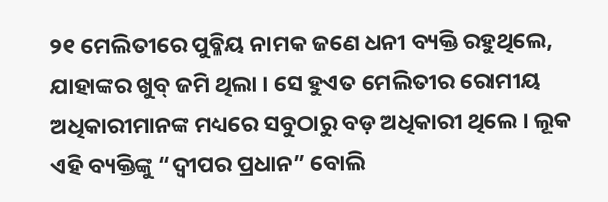୨୧ ମେଲିତୀରେ ପୁବ୍ଳିୟ ନାମକ ଜଣେ ଧନୀ ବ୍ୟକ୍ତି ରହୁଥିଲେ, ଯାହାଙ୍କର ଖୁବ୍‌ ଜମି ଥିଲା । ସେ ହୁଏତ ମେଲିତୀର ରୋମୀୟ ଅଧିକାରୀମାନଙ୍କ ମଧ୍ୟରେ ସବୁଠାରୁ ବଡ଼ ଅଧିକାରୀ ଥିଲେ । ଲୂକ ଏହି ବ୍ୟକ୍ତିଙ୍କୁ “ଦ୍ୱୀପର ପ୍ରଧାନ” ବୋଲି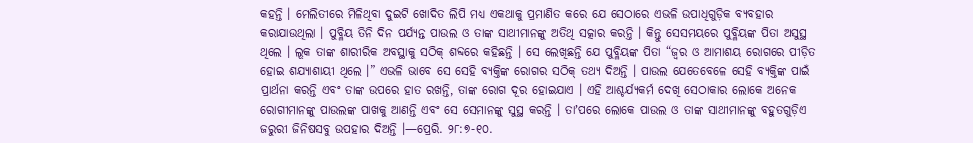କହନ୍ତି । ମେଲିତୀରେ ମିଳିଥିବା ଦୁଇଟି ଖୋଦିତ ଲିପି ମଧ୍ୟ ଏକଥାକୁ ପ୍ରମାଣିତ କରେ ଯେ ସେଠାରେ ଏଭଳି ଉପାଧିଗୁଡ଼ିକ ବ୍ୟବହାର କରାଯାଉଥିଲା । ପୁବ୍ଳିୟ ତିନି ଦିନ ପର୍ଯ୍ୟନ୍ତ ପାଉଲ ଓ ତାଙ୍କ ସାଥୀମାନଙ୍କୁ ଅତିଥି ସତ୍କାର କରନ୍ତି । କିନ୍ତୁ ସେସମୟରେ ପୁବ୍ଳିୟଙ୍କ ପିତା ଅସୁସ୍ଥ ଥିଲେ । ଲୂକ ତାଙ୍କ ଶାରୀରିକ ଅବସ୍ଥାକୁ ସଠିକ୍‌ ଶବ୍ଦରେ କହିଛନ୍ତି । ସେ ଲେଖିଛନ୍ତି ଯେ ପୁବ୍ଳିୟଙ୍କ ପିତା “ଜ୍ୱର ଓ ଆମାଶୟ ରୋଗରେ ପୀଡ଼ିତ ହୋଇ ଶଯ୍ୟାଶାୟୀ ଥିଲେ ।” ଏଭଳି ଭାବେ ସେ ସେହି ବ୍ୟକ୍ତିଙ୍କ ରୋଗର ସଠିକ୍‌ ତଥ୍ୟ ଦିଅନ୍ତି । ପାଉଲ ଯେତେବେଳେ ସେହି ବ୍ୟକ୍ତିଙ୍କ ପାଇଁ ପ୍ରାର୍ଥନା କରନ୍ତି ଏବଂ ତାଙ୍କ ଉପରେ ହାତ ରଖନ୍ତି, ତାଙ୍କ ରୋଗ ଦୂର ହୋଇଯାଏ । ଏହି ଆଶ୍ଚର୍ଯ୍ୟକର୍ମ ଦେଖି ସେଠାକାର ଲୋକେ ଅନେକ ରୋଗୀମାନଙ୍କୁ ପାଉଲଙ୍କ ପାଖକୁ ଆଣନ୍ତି ଏବଂ ସେ ସେମାନଙ୍କୁ ସୁସ୍ଥ କରନ୍ତି । ତାʼପରେ ଲୋକେ ପାଉଲ ଓ ତାଙ୍କ ସାଥୀମାନଙ୍କୁ ବହୁତଗୁଡ଼ିଏ ଜରୁରୀ ଜିନିଷସବୁ ଉପହାର ଦିଅନ୍ତି ।—ପ୍ରେରି. ୨୮:୭-୧୦.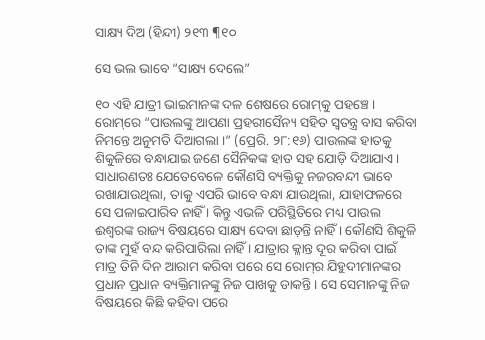ସାକ୍ଷ୍ୟ ଦିଅ (ହିନ୍ଦୀ) ୨୧୩ ¶୧୦

ସେ ଭଲ ଭାବେ “ସାକ୍ଷ୍ୟ ଦେଲେ”

୧୦ ଏହି ଯାତ୍ରୀ ଭାଇମାନଙ୍କ ଦଳ ଶେଷରେ ରୋମ୍‌କୁ ପହଞ୍ଚେ । ରୋମ୍‌ରେ “ପାଉଲଙ୍କୁ ଆପଣା ପ୍ରହରୀସୈନ୍ୟ ସହିତ ସ୍ୱତନ୍ତ୍ର ବାସ କରିବା ନିମନ୍ତେ ଅନୁମତି ଦିଆଗଲା ।” (ପ୍ରେରି. ୨୮:୧୬) ପାଉଲଙ୍କ ହାତକୁ ଶିକୁଳିରେ ବନ୍ଧାଯାଇ ଜଣେ ସୈନିକଙ୍କ ହାତ ସହ ଯୋଡ଼ି ଦିଆଯାଏ । ସାଧାରଣତଃ ଯେତେବେଳେ କୌଣସି ବ୍ୟକ୍ତିକୁ ନଜରବନ୍ଦୀ ଭାବେ ରଖାଯାଉଥିଲା, ତାକୁ ଏପରି ଭାବେ ବନ୍ଧା ଯାଉଥିଲା, ଯାହାଫଳରେ ସେ ପଳାଇପାରିବ ନାହିଁ । କିନ୍ତୁ ଏଭଳି ପରିସ୍ଥିତିରେ ମଧ୍ୟ ପାଉଲ ଈଶ୍ୱରଙ୍କ ରାଜ୍ୟ ବିଷୟରେ ସାକ୍ଷ୍ୟ ଦେବା ଛାଡ଼ନ୍ତି ନାହିଁ । କୌଣସି ଶିକୁଳି ତାଙ୍କ ମୁହଁ ବନ୍ଦ କରିପାରିଲା ନାହିଁ । ଯାତ୍ରାର କ୍ଳାନ୍ତ ଦୂର କରିବା ପାଇଁ ମାତ୍ର ତିନି ଦିନ ଆରାମ କରିବା ପରେ ସେ ରୋମ୍‌ର ଯିହୁଦୀମାନଙ୍କର ପ୍ରଧାନ ପ୍ରଧାନ ବ୍ୟକ୍ତିମାନଙ୍କୁ ନିଜ ପାଖକୁ ଡାକନ୍ତି । ସେ ସେମାନଙ୍କୁ ନିଜ ବିଷୟରେ କିଛି କହିବା ପରେ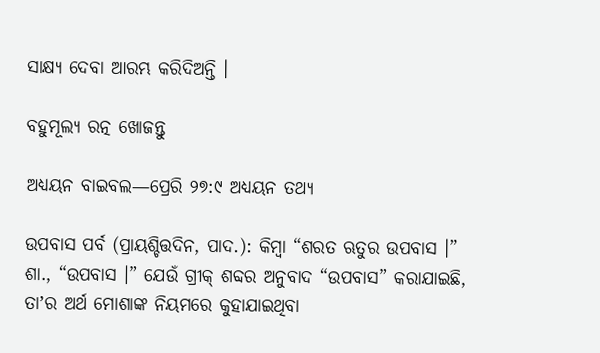ସାକ୍ଷ୍ୟ ଦେବା ଆରମ୍ଭ କରିଦିଅନ୍ତି ।

ବହୁମୂଲ୍ୟ ରତ୍ନ ଖୋଜନ୍ତୁ

ଅଧ୍ୟୟନ ବାଇବଲ—ପ୍ରେରି ୨୭:୯ ଅଧ୍ୟୟନ ତଥ୍ୟ

ଉପବାସ ପର୍ବ (ପ୍ରାୟଶ୍ଚିତ୍ତଦିନ, ପାଦ.): କିମ୍ବା “ଶରତ ଋତୁର ଉପବାସ ।” ଶା., “ଉପବାସ ।” ଯେଉଁ ଗ୍ରୀକ୍‌ ଶବ୍ଦର ଅନୁବାଦ “ଉପବାସ” କରାଯାଇଛି, ତାʼର ଅର୍ଥ ମୋଶାଙ୍କ ନିୟମରେ କୁହାଯାଇଥିବା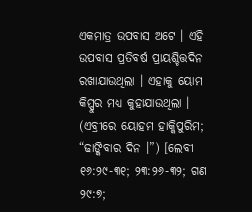ଏକମାତ୍ର ଉପବାସ ଅଟେ । ଏହି ଉପବାସ ପ୍ରତିବର୍ଷ ପ୍ରାୟଶ୍ଚିତ୍ତଦିନ ରଖାଯାଉଥିଲା । ଏହାକୁ ୟୋମ କିପ୍ପୁର ମଧ୍ୟ କୁହାଯାଉଥିଲା । (ଏବ୍ରୀରେ ୟୋହମ ହାକ୍କିପୁରିମ; “ଢାଙ୍କିବାର ଦିନ ।”) [ଲେବୀ ୧୬:୨୯-୩୧; ୨୩:୨୬-୩୨; ଗଣ ୨୯:୭;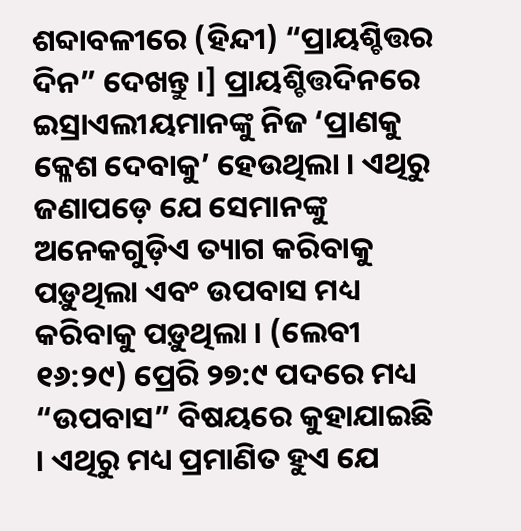ଶବ୍ଦାବଳୀରେ (ହିନ୍ଦୀ) “ପ୍ରାୟଶ୍ଚିତ୍ତର ଦିନ” ଦେଖନ୍ତୁ ।] ପ୍ରାୟଶ୍ଚିତ୍ତଦିନରେ ଇସ୍ରାଏଲୀୟମାନଙ୍କୁ ନିଜ ‘ପ୍ରାଣକୁ କ୍ଳେଶ ଦେବାକୁ’ ହେଉଥିଲା । ଏଥିରୁ ଜଣାପଡ଼େ ଯେ ସେମାନଙ୍କୁ ଅନେକଗୁଡ଼ିଏ ତ୍ୟାଗ କରିବାକୁ ପଡ଼ୁଥିଲା ଏବଂ ଉପବାସ ମଧ୍ୟ କରିବାକୁ ପଡ଼ୁଥିଲା । (ଲେବୀ ୧୬:୨୯) ପ୍ରେରି ୨୭:୯ ପଦରେ ମଧ୍ୟ “ଉପବାସ” ବିଷୟରେ କୁହାଯାଇଛି । ଏଥିରୁ ମଧ୍ୟ ପ୍ରମାଣିତ ହୁଏ ଯେ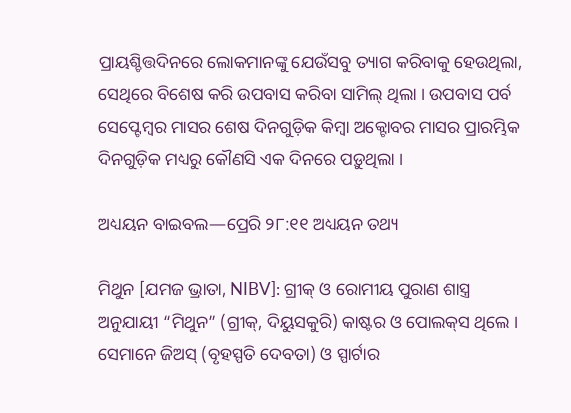ପ୍ରାୟଶ୍ଚିତ୍ତଦିନରେ ଲୋକମାନଙ୍କୁ ଯେଉଁସବୁ ତ୍ୟାଗ କରିବାକୁ ହେଉଥିଲା, ସେଥିରେ ବିଶେଷ କରି ଉପବାସ କରିବା ସାମିଲ୍‌ ଥିଲା । ଉପବାସ ପର୍ବ ସେପ୍ଟେମ୍ବର ମାସର ଶେଷ ଦିନଗୁଡ଼ିକ କିମ୍ବା ଅକ୍ଟୋବର ମାସର ପ୍ରାରମ୍ଭିକ ଦିନଗୁଡ଼ିକ ମଧ୍ୟରୁ କୌଣସି ଏକ ଦିନରେ ପଡ଼ୁଥିଲା ।

ଅଧ୍ୟୟନ ବାଇବଲ—ପ୍ରେରି ୨୮:୧୧ ଅଧ୍ୟୟନ ତଥ୍ୟ

ମିଥୁନ [ଯମଜ ଭ୍ରାତା, NIBV]: ଗ୍ରୀକ୍‌ ଓ ରୋମୀୟ ପୁରାଣ ଶାସ୍ତ୍ର ଅନୁଯାୟୀ “ମିଥୁନ” (ଗ୍ରୀକ୍‌, ଦିୟୁସକୁରି) କାଷ୍ଟର ଓ ପୋଲକ୍‌ସ ଥିଲେ । ସେମାନେ ଜିଅସ୍‌ (ବୃହସ୍ପତି ଦେବତା) ଓ ସ୍ପାର୍ଟାର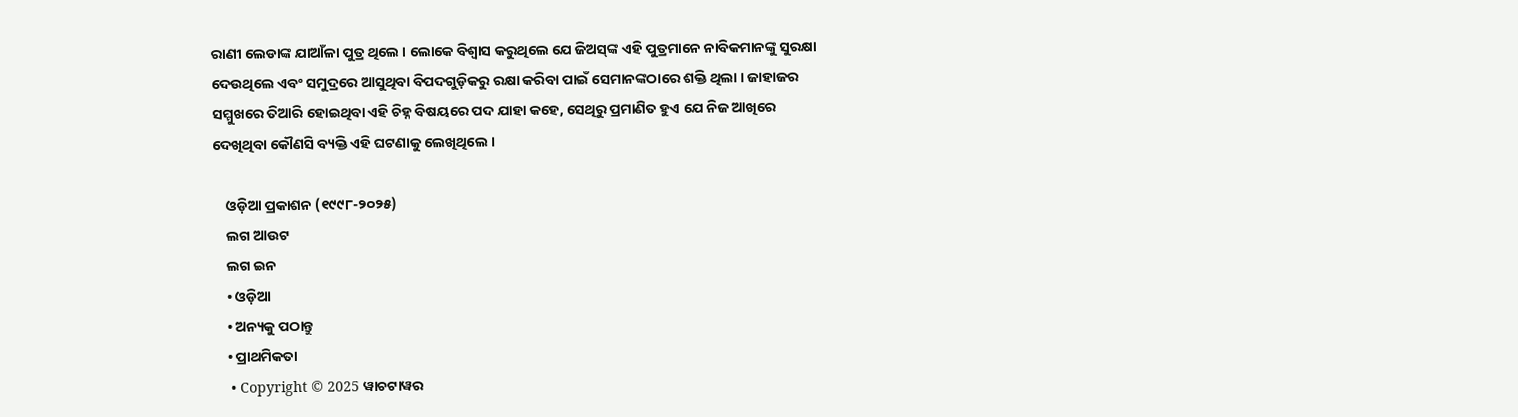ରାଣୀ ଲେଡାଙ୍କ ଯାଆଁଳା ପୁତ୍ର ଥିଲେ । ଲୋକେ ବିଶ୍ୱାସ କରୁଥିଲେ ଯେ ଜିଅସ୍‌ଙ୍କ ଏହି ପୁତ୍ରମାନେ ନାବିକମାନଙ୍କୁ ସୁରକ୍ଷା ଦେଉଥିଲେ ଏବଂ ସମୁଦ୍ରରେ ଆସୁଥିବା ବିପଦଗୁଡ଼ିକରୁ ରକ୍ଷା କରିବା ପାଇଁ ସେମାନଙ୍କଠାରେ ଶକ୍ତି ଥିଲା । ଜାହାଜର ସମ୍ମୁଖରେ ତିଆରି ହୋଇଥିବା ଏହି ଚିହ୍ନ ବିଷୟରେ ପଦ ଯାହା କହେ, ସେଥିରୁ ପ୍ରମାଣିତ ହୁଏ ଯେ ନିଜ ଆଖିରେ ଦେଖିଥିବା କୌଣସି ବ୍ୟକ୍ତି ଏହି ଘଟଣାକୁ ଲେଖିଥିଲେ ।

    ଓଡ଼ିଆ ପ୍ରକାଶନ (୧୯୯୮-୨୦୨୫)
    ଲଗ ଆଉଟ
    ଲଗ ଇନ
    • ଓଡ଼ିଆ
    • ଅନ୍ୟକୁ ପଠାନ୍ତୁ
    • ପ୍ରାଥମିକତା
    • Copyright © 2025 ୱାଚଟାୱର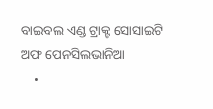ବାଇବଲ ଏଣ୍ଡ ଟ୍ରାକ୍ଟ ସୋସାଇଟି ଅଫ ପେନସିଲଭାନିଆ
    •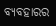ବ୍ୟବହାରର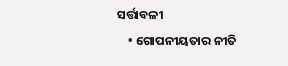ସର୍ତ୍ତାବଳୀ
    • ଗୋପନୀୟତାର ନୀତି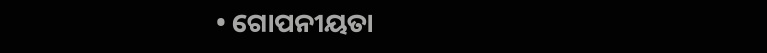• ଗୋପନୀୟତା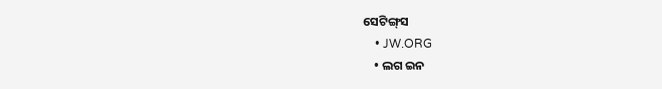ସେଟିଙ୍ଗ୍‌ସ
    • JW.ORG
    • ଲଗ ଇନ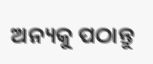ଅନ୍ୟକୁ ପଠାନ୍ତୁ